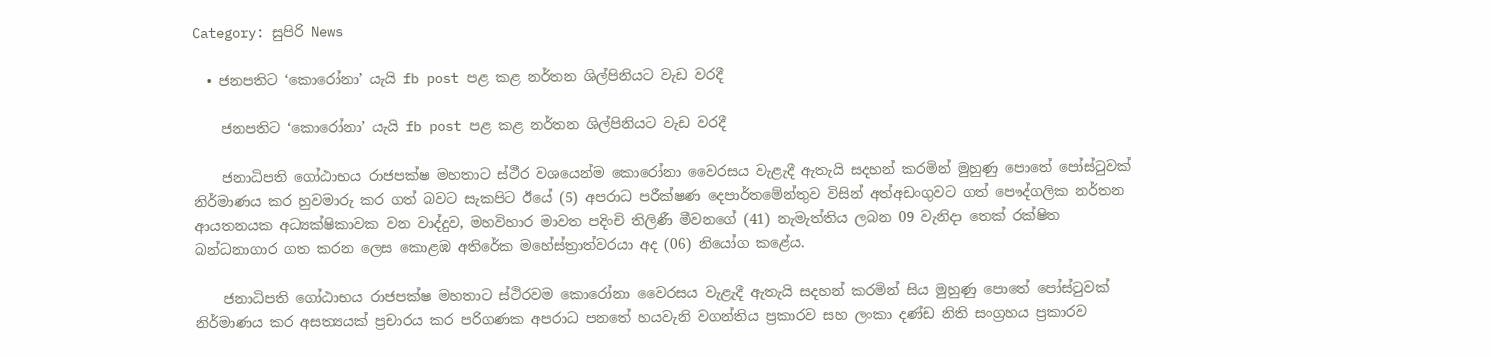Category: සුපිරි News

  • ජනපතිට ‘කොරෝනා’ යැයි fb post පළ කළ නර්තන ශිල්පිනියට වැඩ වරදී

    ජනපතිට ‘කොරෝනා’ යැයි fb post පළ කළ නර්තන ශිල්පිනියට වැඩ වරදී

    ජනාධිපති ගෝඨාභය රාජපක්ෂ මහතාට ස්ථීර වශයෙන්ම කොරෝනා වෛරසය වැළැදී ඇතැයි සදහන් කරමින් මුහුණු පොතේ පෝස්ටුවක් නිර්මාණය කර හුවමාරු කර ගත් බවට සැකපිට ඊයේ (5) අපරාධ පරීක්ෂණ දෙපාර්තමේන්තුව විසින් අත්අඩංගුවට ගත් පෞද්ගලික නර්තන ආයතනයක අධ්‍යක්ෂිකාවක වන වාද්දුව, මහවිහාර මාවත පදිංචි තිලිණී මීවනගේ (41) නැමැත්තිය ලබන 09 වැනිදා තෙක් රක්ෂිත බන්ධනාගාර ගත කරන ලෙස කොළඹ අතිරේක මහේස්ත්‍රාත්වරයා අද (06) නියෝග කළේය.

    ජනාධිපති ගෝඨාභය රාජපක්ෂ මහතාට ස්ථිරවම කොරෝනා වෛරසය වැළැදී ඇතැයි සදහන් කරමින් සිය මුහුණු පොතේ පෝස්ටුවක් නිර්මාණය කර අසත්‍යයක් ප්‍රචාරය කර පරිගණක අපරාධ පනතේ හයවැනි වගන්තිය ප්‍රකාරව සහ ලංකා දණ්ඩ නිති සංග්‍රහය ප්‍රකාරව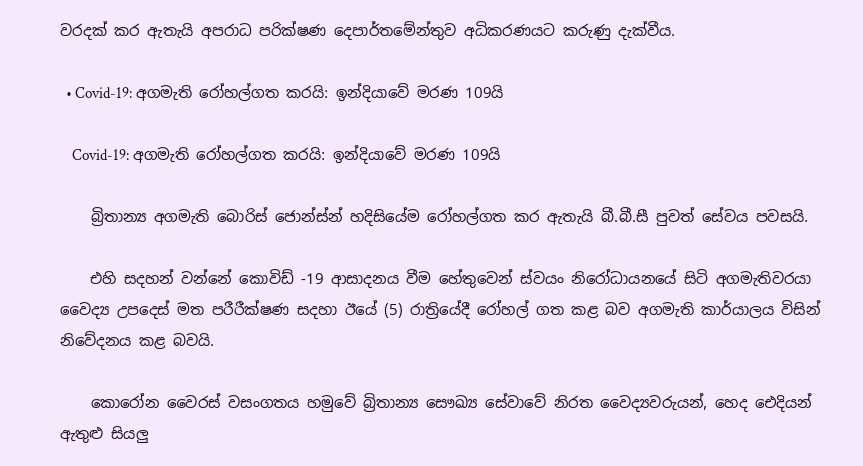වරදක් කර ඇතැයි අපරාධ පරික්ෂණ දෙපාර්තමේන්තුව අධිකරණයට කරුණු දැක්වීය.

  • Covid-19: අගමැති රෝහල්ගත කරයි: ඉන්දියාවේ මරණ 109යි

    Covid-19: අගමැති රෝහල්ගත කරයි: ඉන්දියාවේ මරණ 109යි

    බ්‍රිතාන්‍ය අගමැති බොරිස් ජොන්ස්න් හදිසියේම රෝහල්ගත කර ඇතැයි බී.බී.සී පුවත් සේවය පවසයි.

    එහි සදහන් වන්නේ කොවිඩ් -19 ආසාදනය වීම හේතුවෙන් ස්වයං නිරෝධායනයේ සිටි අගමැතිවරයා වෛද්‍ය උපදෙස් මත පරීරීක්ෂණ සදහා ඊයේ (5) රාත්‍රියේදී රෝහල් ගත කළ බව අගමැති කාර්යාලය විසින් නිවේදනය කළ බවයි.

    කොරෝන වෛරස් වසංගතය හමුවේ බ්‍රිතාන්‍ය සෞඛ්‍ය සේවාවේ නිරත වෛද්‍යවරුයන්, හෙද ඓදියන් ඇතුළු සියලු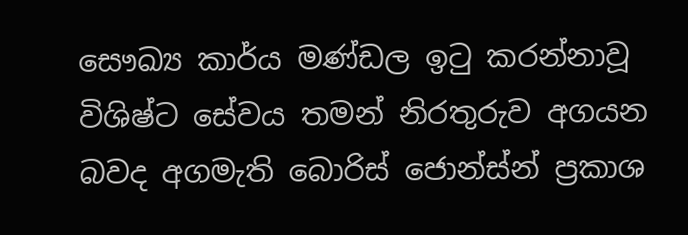සෞඛ්‍ය කාර්ය මණ්ඩල ඉටු කරන්නාවූ විශිෂ්ට සේවය තමන් නිරතුරුව අගයන බවද අගමැති බොරිස් ජොන්ස්න් ප්‍රකාශ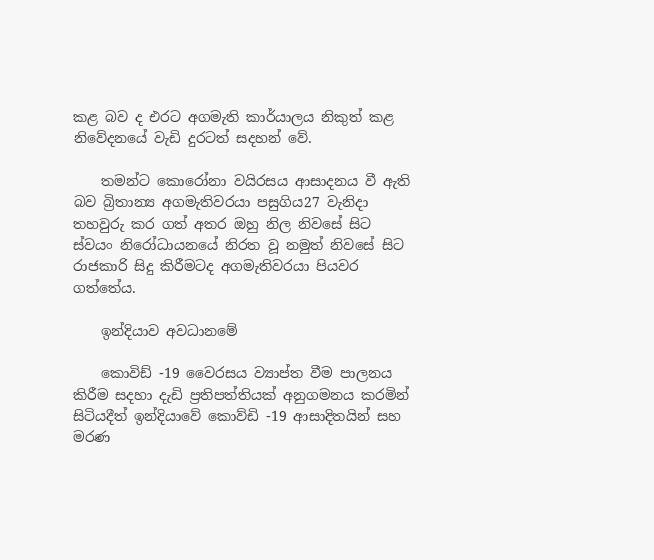කළ බව ද එරට අගමැති කාර්යාලය නිකුත් කළ නිවේදනයේ වැඩි දුරටත් සදහන් වේ.

    තමන්ට කොරෝනා වයිරසය ආසාදනය වී ඇති බව බ්‍රිතාන්‍ය අගමැතිවරයා පසුගිය27 වැනිදා තහවුරු කර ගත් අතර ඔහු නිල නිවසේ සිට ස්වයං නිරෝධායනයේ නිරත වූ නමුත් නිවසේ සිට රාජකාරි සිදු කිරීමටද අගමැතිවරයා පියවර ගත්තේය.

    ඉන්දියාව අවධානමේ

    කොවිඩ් -19 වෛරසය ව්‍යාප්ත වීම පාලනය කිරීම සදහා දැඩි ප්‍රතිපත්තියක් අනුගමනය කරමින් සිටියදීත් ඉන්දියාවේ කොව්ඩි -19 ආසාදිතයින් සහ මරණ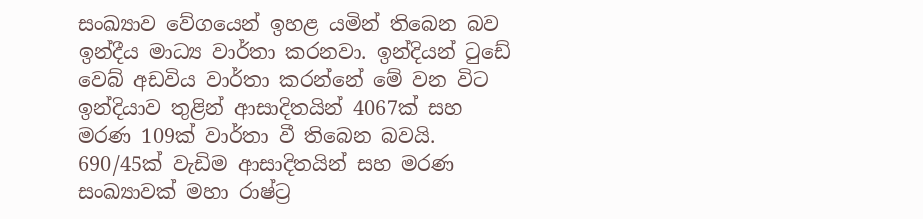සංඛ්‍යාව වේගයෙන් ඉහළ යමින් තිබෙන බව ඉන්දීය මාධ්‍ය වාර්තා කරනවා. ඉන්දියන් ටුඩේ වෙබ් අඩවිය වාර්තා කරන්නේ මේ වන විට ඉන්දියාව තුළින් ආසාදිතයින් 4067ක් සහ මරණ 109ක් වාර්තා වී තිබෙන බවයි. 690/45ක් වැඩිම ආසාදිතයින් සහ මරණ සංඛ්‍යාවක් මහා රාෂ්ට්‍ර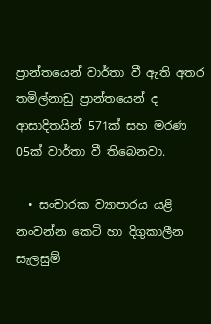ප්‍රාන්තයෙන් වාර්තා වී ඇති අතර තමිල්නාඩු ප්‍රාන්තයෙන් ද ආසාදිතයින් 571ක් සහ මරණ 05ක් වාර්තා වී තිබෙනවා.

  • සංචාරක ව්‍යාපාරය යළි නංවන්න කෙටි හා දිගුකාලීන සැලසුම්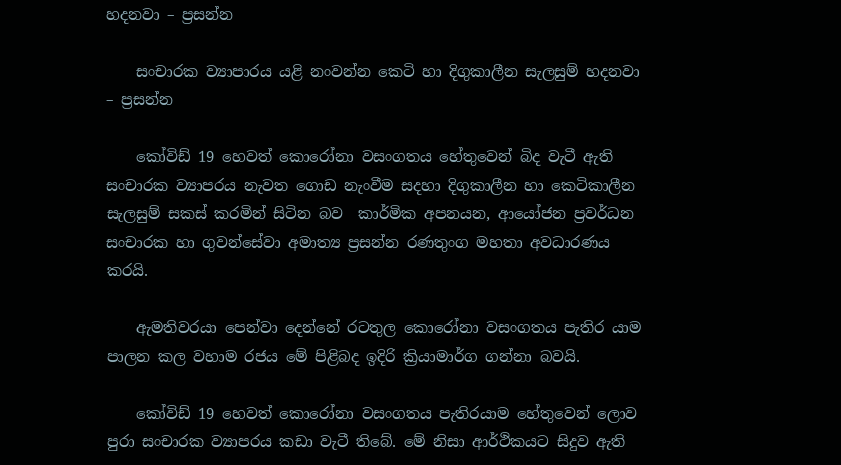හදනවා – ප්‍රසන්න

    සංචාරක ව්‍යාපාරය යළි නංවන්න කෙටි හා දිගුකාලීන සැලසුම් හදනවා – ප්‍රසන්න

    කෝවිඩ් 19 හෙවත් කොරෝනා වසංගතය හේතුවෙන් බිද වැටී ඇති සංචාරක ව්‍යාපරය නැවත ගොඩ නැංවීම සදහා දිගුකාලීන හා කෙටිකාලීන සැලසුම් සකස් කරමින් සිටින බව  කාර්මික අපනයන, ආයෝජන ප්‍රවර්ධන සංචාරක හා ගුවන්සේවා අමාත්‍ය ප්‍රසන්න රණතුංග මහතා අවධාරණය කරයි.

    ඇමතිවරයා පෙන්වා දෙන්නේ රටතුල කොරෝනා වසංගතය පැතිර යාම පාලන කල වහාම රජය මේ පිළිබද ඉදිරි ක්‍රියාමාර්ග ගන්නා බවයි.

    කෝවිඩ් 19 හෙවත් කොරෝනා වසංගතය පැතිරයාම හේතුවෙන් ලොව පුරා සංචාරක ව්‍යාපරය කඩා වැටී තිබේ. මේ නිසා ආර්ථිකයට සිදුව ඇති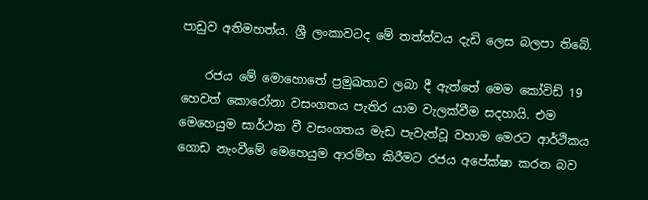පාඩුව අතිමහත්ය. ශ්‍රී ලංකාවටද මේ තත්ත්වය දැඩි ලෙස බලපා තිබේ.

    රජය මේ මොහොතේ ප්‍රමුඛතාව ලබා දී ඇත්තේ මෙම කෝවිඩ් 19 හෙවත් කොරෝනා වසංගතය පැතිර යාම වැලක්වීම සදහායි. එම මෙහෙයුම සාර්ථක වී වසංගතය මැඩ පැවැත්වූ වහාම මෙරට ආර්ථිකය ගොඩ නැංවීමේ මෙහෙයුම ආරම්භ කිරීමට රජය අපේක්ෂා කරන බව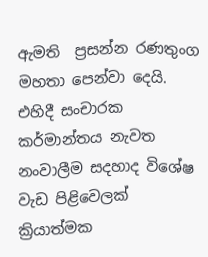ඇමති  ප්‍රසන්න රණතුංග මහතා පෙන්වා දෙයි. එහිදී සංචාරක කර්මාන්තය නැවත නංවාලීම සදහාද විශේෂ වැඩ පිළිවෙලක් ක්‍රියාත්මක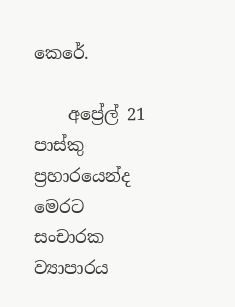කෙරේ.

    අප්‍රේල් 21 පාස්කු ප්‍රහාරයෙන්ද මෙරට සංචාරක ව්‍යාපාරය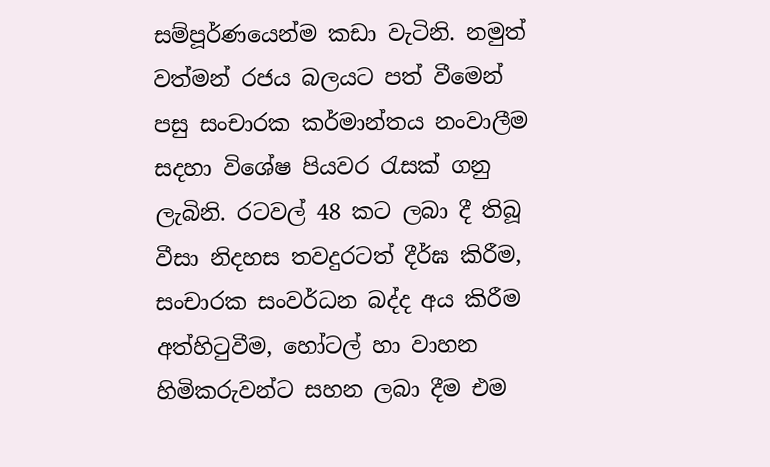සම්පූර්ණයෙන්ම කඩා වැටිනි. නමුත් වත්මන් රජය බලයට පත් වීමෙන් පසු සංචාරක කර්මාන්තය නංවාලීම සදහා විශේෂ පියවර රැසක් ගනු ලැබිනි. රටවල් 48 කට ලබා දී තිබූ වීසා නිදහස තවදුරටත් දීර්ඝ කිරීම, සංචාරක සංවර්ධන බද්ද අය කිරීම අත්හිටුවීම, හෝටල් හා වාහන හිමිකරුවන්ට සහන ලබා දීම එම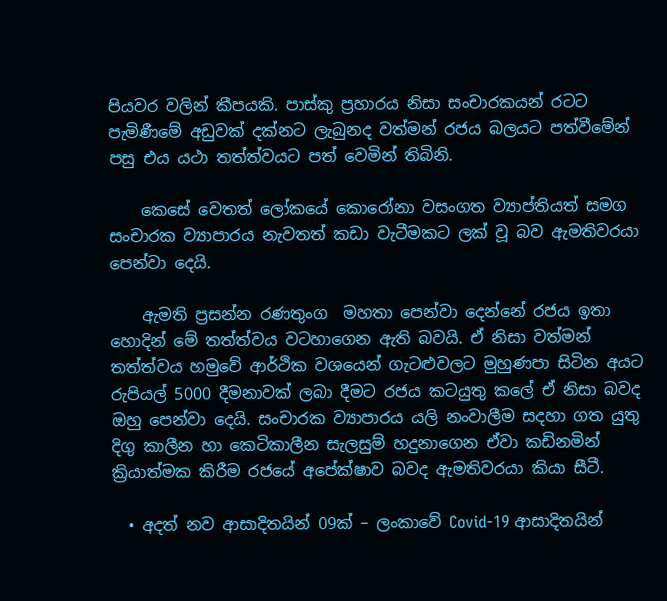පියවර වලින් කීපයකි. පාස්කු ප්‍රහාරය නිසා සංචාරකයන් රටට පැමිණීමේ අඩුවක් දක්නට ලැබුනද වත්මන් රජය බලයට පත්වීමේන් පසු එය යථා තත්ත්වයට පත් වෙමින් තිබිනි.

    කෙසේ වෙතත් ලෝකයේ කොරෝනා වසංගත ව්‍යාප්තියත් සමග සංචාරක ව්‍යාපාරය නැවතත් කඩා වැටීමකට ලක් වූ බව ඇමතිවරයා පෙන්වා දෙයි.

    ඇමති ප්‍රසන්න රණතුංග  මහතා පෙන්වා දෙන්නේ රජය ඉතා හොදින් මේ තත්ත්වය වටහාගෙන ඇති බවයි. ඒ නිසා වත්මන් තත්ත්වය හමුවේ ආර්ථික වශයෙන් ගැටළුවලට මුහුණපා සිටින අයට රුපියල් 5000 දීමනාවක් ලබා දීමට රජය කටයුතු කලේ ඒ නිසා බවද ඔහු පෙන්වා දෙයි. සංචාරක ව්‍යාපාරය යලි නංවාලීම සදහා ගත යුතු  දිගු කාලීන හා කෙටිකාලීන සැලසුම් හදුනාගෙන ඒවා කඩිනමින් ක්‍රියාත්මක කිරීම රජයේ අපේක්ෂාව බවද ඇමතිවරයා කියා සීටී.

  • අදත් නව ආසාදිතයින් 09ක් – ලංකාවේ Covid-19 ආසාදිතයින්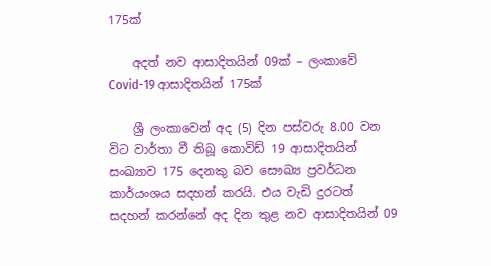175ක්

    අදත් නව ආසාදිතයින් 09ක් – ලංකාවේ Covid-19 ආසාදිතයින් 175ක්

    ශ්‍රී ලංකාවෙන් අද (5) දින පස්වරු 8.00 වන විට වාර්තා වී තිබූ කොවිඩ් 19 ආසාදිතයින් සංඛ්‍යාව 175 දෙනකු බව සෞඛ්‍ය ප්‍රවර්ධන කාර්යංශය සදහන් කරයි. එය වැඩි දුරටත් සදහන් කරන්නේ අද දින තුළ නව ආසාදිතයින් 09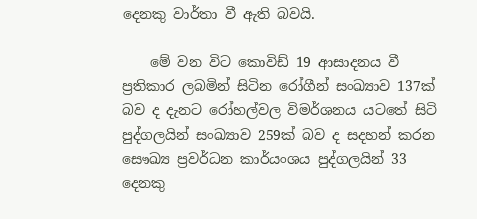දෙනකු වාර්තා වී ඇති බවයි.

    මේ වන විට කොවිඩ් 19 ආසාදනය වී ප්‍රතිකාර ලබමින් සිටින රෝගීන් සංඛ්‍යාව 137ක් බව ද දැනට රෝහල්වල විමර්ශනය යටතේ සිටි පුද්ගලයින් සංඛ්‍යාව 259ක් බව ද සදහන් කරන සෞඛ්‍ය ප්‍රවර්ධන කාර්යංශය පුද්ගලයින් 33 දෙනකු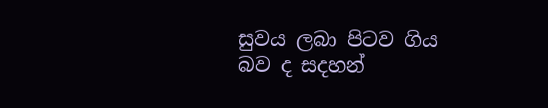සුවය ලබා පිටව ගිය බව ද සදහන්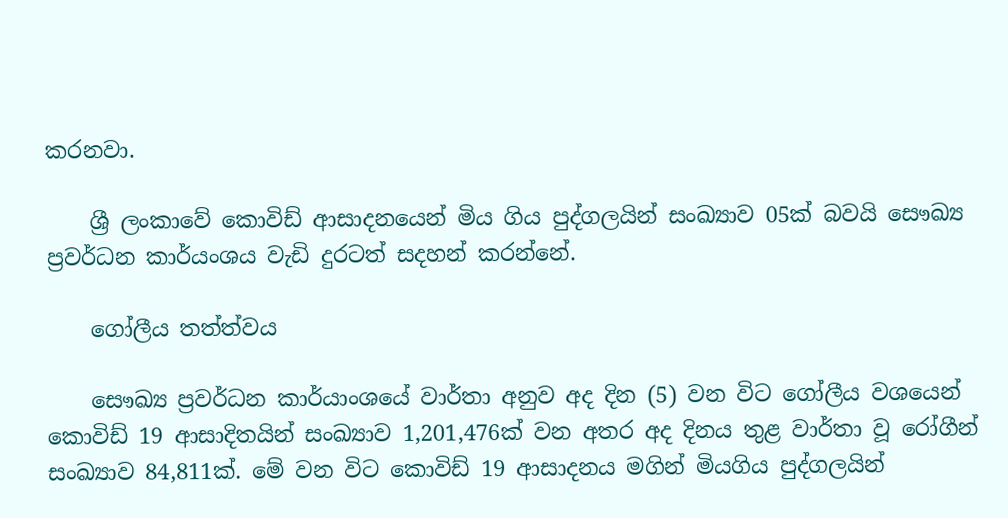කරනවා.

    ශ්‍රී ලංකාවේ කොවිඩ් ආසාදනයෙන් මිය ගිය පුද්ගලයින් සංඛ්‍යාව 05ක් බවයි සෞඛ්‍ය ප්‍රවර්ධන කාර්යංශය වැඩි දුරටත් සදහන් කරන්නේ.

    ගෝලීය තත්ත්වය

    සෞඛ්‍ය ප්‍රවර්ධන කාර්යාංශයේ වාර්තා අනුව අද දින (5) වන විට ගෝලීය වශයෙන් කොවිඩ් 19 ආසාදිතයින් සංඛ්‍යාව 1,201,476ක් වන අතර අද දිනය තුළ වාර්තා වූ රෝගීන් සංඛ්‍යාව 84,811ක්. මේ වන විට කොවිඩ් 19 ආසාදනය මගින් මියගිය පුද්ගලයින්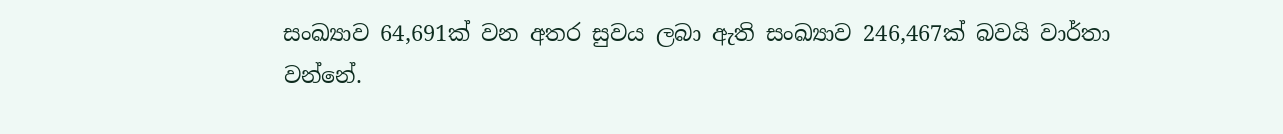සංඛ්‍යාව 64,691ක් වන අතර සුවය ලබා ඇති සංඛ්‍යාව 246,467ක් බවයි වාර්තා වන්නේ.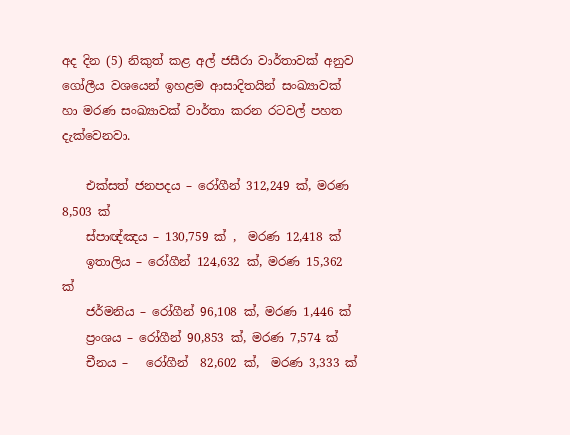අද දින (5) නිකුත් කළ අල් ජසීරා වාර්තාවක් අනුව ගෝලීය වශයෙන් ඉහළම ආසාදිතයින් සංඛ්‍යාවක් හා මරණ සංඛ්‍යාවක් වාර්තා කරන රටවල් පහත දැක්වෙනවා.

    එක්සත් ජනපදය – රෝගීන් 312,249 ක්, මරණ 8,503 ක්
    ස්පාඥ්ඤය – 130,759 ක් ,  මරණ 12,418 ක්
    ඉතාලිය – රෝගීන් 124,632 ක්, මරණ 15,362 ක්
    ජර්මනිය – රෝගීන් 96,108 ක්, මරණ 1,446 ක්
    ප්‍රංශය – රෝගීන් 90,853 ක්, මරණ 7,574 ක්
    චීනය –   රෝගීන්  82,602 ක්,  මරණ 3,333 ක්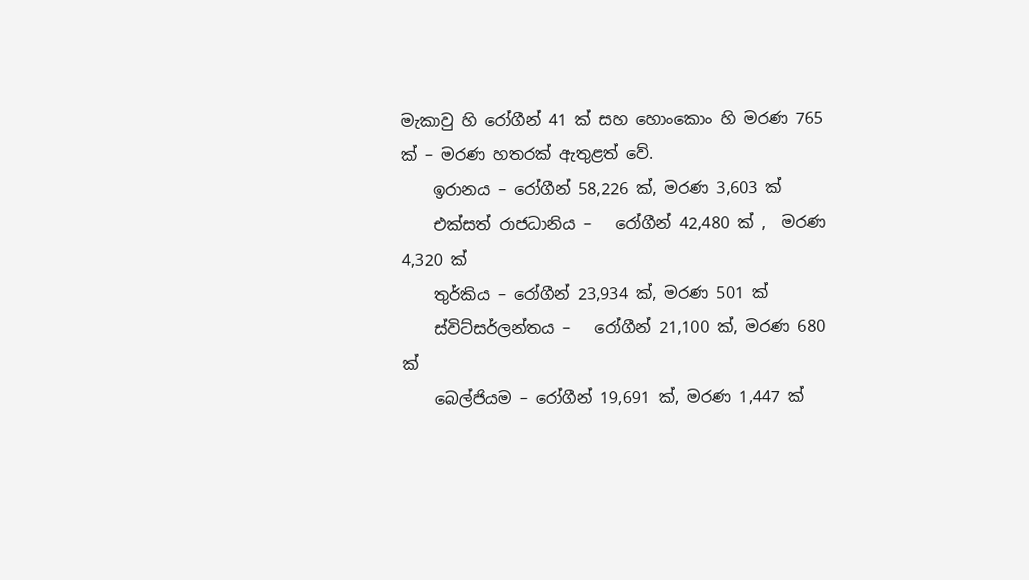මැකාවු හි රෝගීන් 41 ක් සහ හොංකොං හි මරණ 765 ක් – මරණ හතරක් ඇතුළත් වේ.
    ඉරානය – රෝගීන් 58,226 ක්, මරණ 3,603 ක්
    එක්සත් රාජධානිය –   රෝගීන් 42,480 ක් ,  මරණ 4,320 ක්
    තුර්කිය – රෝගීන් 23,934 ක්, මරණ 501 ක්
    ස්විට්සර්ලන්තය –   රෝගීන් 21,100 ක්, මරණ 680 ක්
    බෙල්ජියම – රෝගීන් 19,691 ක්, මරණ 1,447 ක්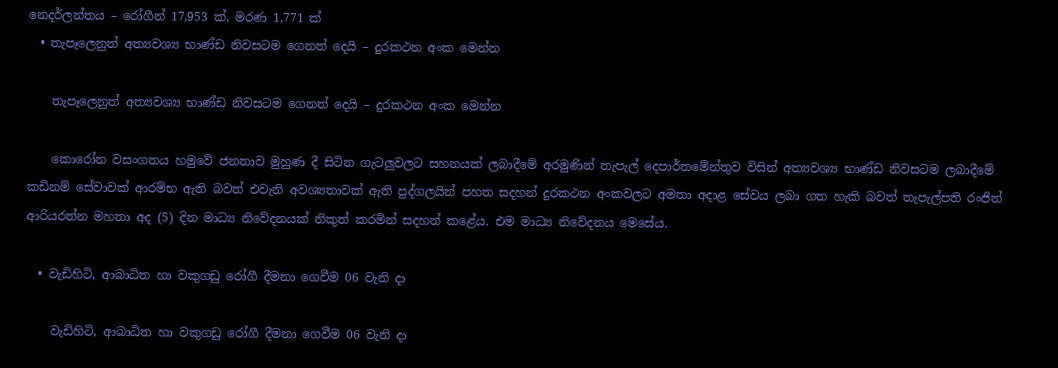නෙදර්ලන්තය – රෝගීන් 17,953 ක්, මරණ 1,771 ක්
  • තැපෑලෙනුත් අත්‍යවශ්‍ය භාණ්ඩ නිවසටම ගෙනත් දෙයි – දුරකථන අංක මෙන්න

    තැපෑලෙනුත් අත්‍යවශ්‍ය භාණ්ඩ නිවසටම ගෙනත් දෙයි – දුරකථන අංක මෙන්න

    කොරෝන වසංගතය හමුවේ ජනතාව මුහුණ දී සිටින ගැටලුවලට සහනයක් ලබාදීමේ අරමුණින් තැපැල් දෙපාර්තමේන්තුව විසින් අත්‍යවශ්‍ය භාණ්ඩ නිවසටම ලබාදීමේ කඩිනම් සේවාවක් ආරම්භ ඇති බවත් එවැනි අවශ්‍යතාවක් ඇති පුද්ගලයින් පහත සදහන් දුරකථන අංකවලට අමතා අදාළ සේවය ලබා ගත හැකි බවත් තැපැල්පති රංජිත් ආරියරත්න මහතා අද (5) දින මාධ්‍ය නිවේදනයක් නිකුත් කරමින් සදහන් කළේය. එම මාධ්‍ය නිවේදනය මෙසේය.

  • වැඩිහිටි, ආබාධිත හා වකුගඩු රෝගී දීමනා ගෙවීම 06 වැනි දා

    වැඩිහිටි, ආබාධිත හා වකුගඩු රෝගී දීමනා ගෙවීම 06 වැනි දා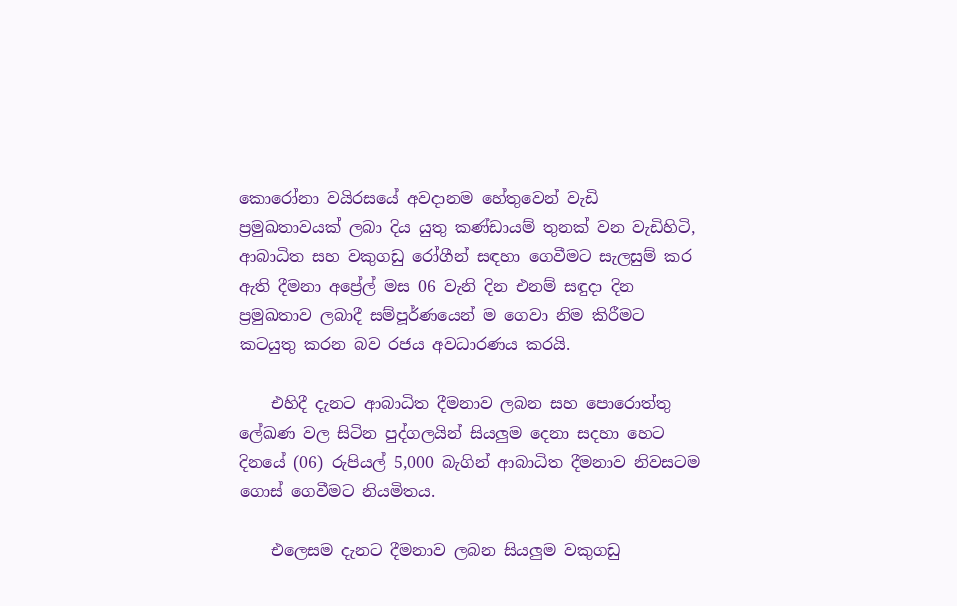කොරෝනා වයිරසයේ අවදානම හේතුවෙන් වැඩි ප්‍රමුඛතාවයක් ලබා දිය යුතු කණ්ඩායම් තුනක් වන වැඩිහිටි, ආබාධිත සහ වකුගඩු රෝගීන් සඳහා ගෙවීමට සැලසුම් කර ඇති දීමනා අප්‍රේල් මස 06 වැනි දින එනම් සඳුදා දින ප්‍රමුඛතාව ලබාදී සම්පූර්ණයෙන් ම ගෙවා නිම කිරීමට කටයුතු කරන බව රජය අවධාරණය කරයි.

    එහිදී දැනට ආබාධිත දීමනාව ලබන සහ පොරොත්තු ලේඛණ වල සිටින පුද්ගලයින් සියලුම දෙනා සදහා හෙට දිනයේ (06) රුපියල් 5,000 බැගින් ආබාධිත දීමනාව නිවසටම ගොස් ගෙවීමට නියමිතය.

    එලෙසම දැනට දීමනාව ලබන සියලුම වකුගඩු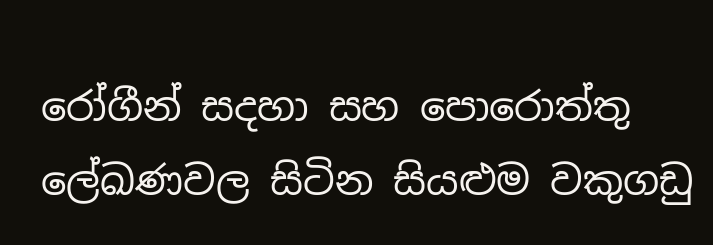රෝගීන් සදහා සහ පොරොත්තු ලේඛණවල සිටින සියළුම වකුගඩු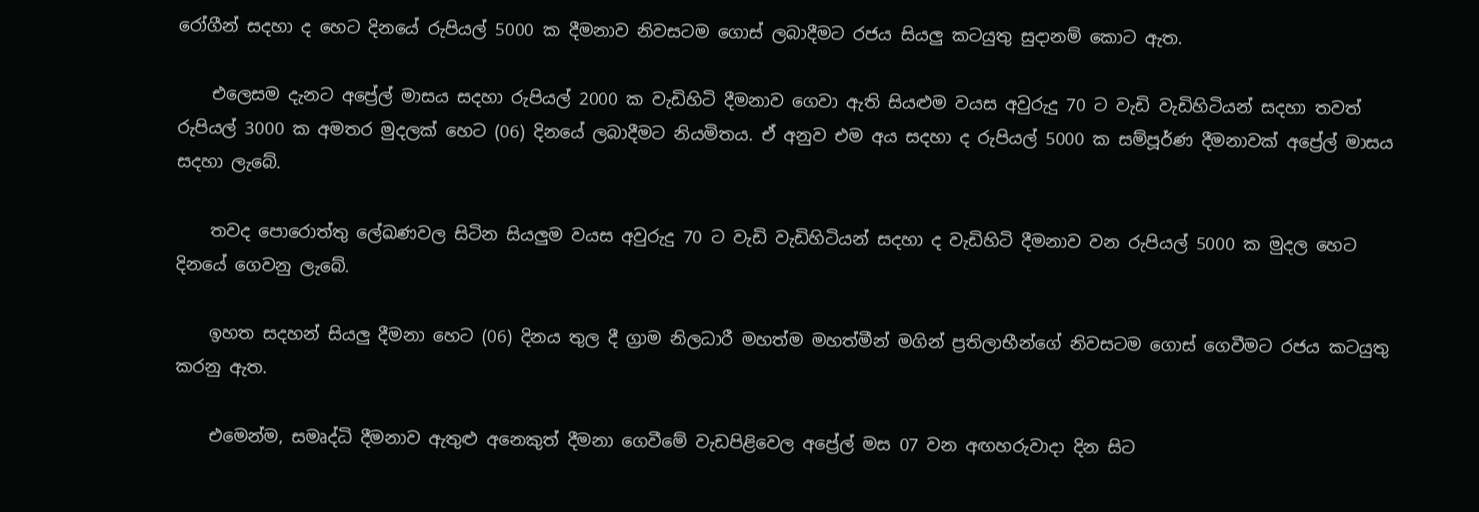රෝගීන් සදහා ද හෙට දිනයේ රුපියල් 5000 ක දීමනාව නිවසටම ගොස් ලබාදීමට රජය සියලු කටයුතු සුදානම් කොට ඇත.

    එලෙසම දැනට අප්‍රේල් මාසය සදහා රුපියල් 2000 ක වැඩිහිටි දීමනාව ගෙවා ඇති සියළුම වයස අවුරුදු 70 ට වැඩි වැඩිහිටියන් සදහා තවත් රුපියල් 3000 ක අමතර මුදලක් හෙට (06) දිනයේ ලබාදීමට නියමිතය. ඒ අනුව එම අය සදහා ද රුපියල් 5000 ක සම්පූර්ණ දීමනාවක් අප්‍රේල් මාසය සදහා ලැබේ.

    තවද පොරොත්තු ලේඛණවල සිටින සියලුම වයස අවුරුදු 70 ට වැඩි වැඩිහිටියන් සදහා ද වැඩිහිටි දීමනාව වන රුපියල් 5000 ක මුදල හෙට දිනයේ ගෙවනු ලැබේ.

    ඉහත සදහන් සියලු දීමනා හෙට (06) දිනය තුල දී ග්‍රාම නිලධාරී මහත්ම මහත්මීන් මගින් ප්‍රතිලාභීන්ගේ නිවසටම ගොස් ගෙවීමට රජය කටයුතු කරනු ඇත.

    එමෙන්ම, සමෘද්ධි දීමනාව ඇතුළු අනෙකුත් දීමනා ගෙවීමේ වැඩපිළිවෙල අප්‍රේල් මස 07 වන අඟහරුවාදා දින සිට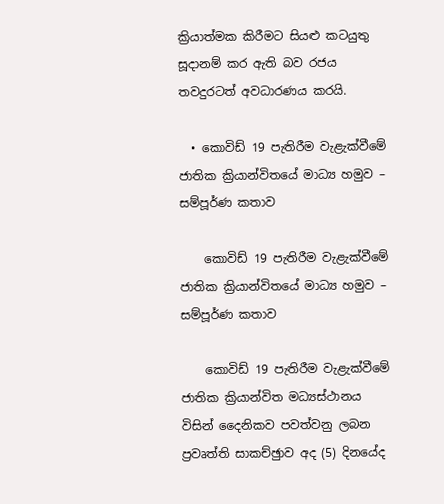ක්‍රියාත්මක කිරීමට සියළු කටයුතු සූදානම් කර ඇති බව රජය තවදුරටත් අවධාරණය කරයි.

  • කොවිඩ් 19 පැතිරීම වැළැක්වීමේ ජාතික ක්‍රියාන්විතයේ මාධ්‍ය හමුව – සම්පූර්ණ කතාව

    කොවිඩ් 19 පැතිරීම වැළැක්වීමේ ජාතික ක්‍රියාන්විතයේ මාධ්‍ය හමුව – සම්පූර්ණ කතාව

    කොවිඩ් 19 පැතිරීම වැළැක්වීමේ ජාතික ක්‍රියාන්විත මධ්‍යස්ථානය විසින් දෛනිකව පවත්වනු ලබන ප්‍රවෘත්ති සාකච්ඡුාව අද (5) දිනයේද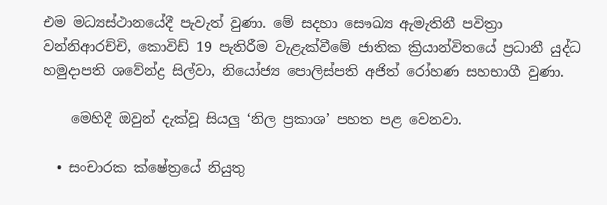එම මධ්‍යස්ථානයේදී පැවැත් වුණා. මේ සදහා සෞඛ්‍ය ඇමැතිනී පවිත්‍රා වන්නිආරච්චි, කොවිඩ් 19 පැතිරීම වැළැක්වීමේ ජාතික ක්‍රියාන්විතයේ ප්‍රධානී යුද්ධ හමුදාපති ශවේන්ද්‍ර සිල්වා, නියෝජ්‍ය පොලිස්පති අජිත් රෝහණ සහභාගී වුණා.

    මෙහිදී ඔවුන් දැක්වූ සියලු ‘නිල ප්‍රකාශ’ පහත පළ වෙනවා.

  • සංචාරක ක්ෂේත්‍රයේ නියුතු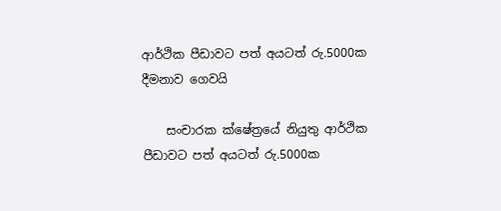ආර්ථික පීඩාවට පත් අයටත් රු.5000ක දීමනාව ගෙවයි

    සංචාරක ක්ෂේත්‍රයේ නියුතු ආර්ථික පීඩාවට පත් අයටත් රු.5000ක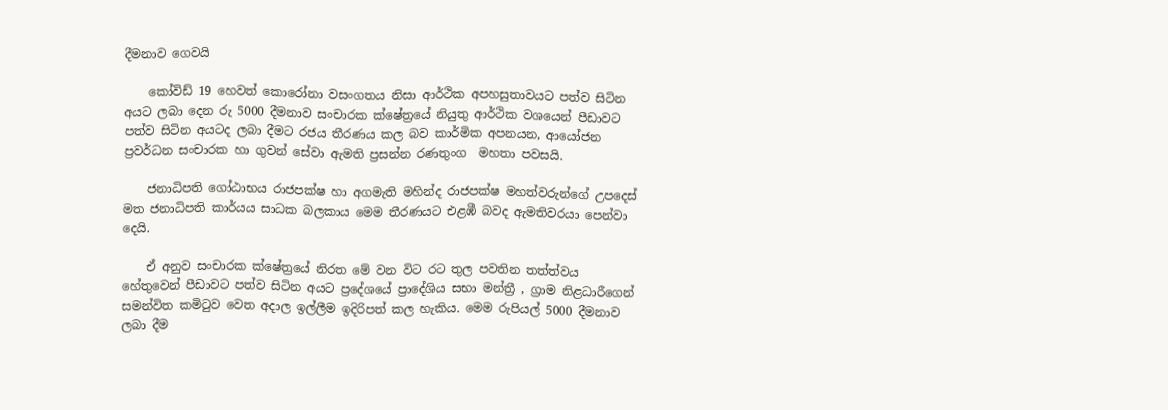දීමනාව ගෙවයි

    කෝවිඩ් 19 හෙවත් කොරෝනා වසංගතය නිසා ආර්ථික අපහසුතාවයට පත්ව සිටින අයට ලබා දෙන රු 5000 දීමනාව සංචාරක ක්ෂේත්‍රයේ නියුතු ආර්ථික වශයෙන් පීඩාවට පත්ව සිටින අයටද ලබා දීමට රජය තීරණය කල බව කාර්මික අපනයන, ආයෝජන ප්‍රවර්ධන සංචාරක හා ගුවන් සේවා ඇමති ප්‍රසන්න රණතුංග  මහතා පවසයි.

    ජනාධිපති ගෝඨාභය රාජපක්ෂ හා අගමැති මහින්ද රාජපක්ෂ මහත්වරුන්ගේ උපදෙස් මත ජනාධිපති කාර්යය සාධක බලකාය මෙම තීරණයට එළඹී බවද ඇමතිවරයා පෙන්වා දෙයි.

    ඒ අනුව සංචාරක ක්ෂේත්‍රයේ නිරත මේ වන විට රට තුල පවතින තත්ත්වය හේතුවෙන් පීඩාවට පත්ව සිටින අයට ප්‍රදේශයේ ප්‍රාදේශිය සභා මන්ත්‍රී , ග්‍රාම නිළධාරීගෙන් සමන්විත කමිටුව වෙත අදාල ඉල්ලීම ඉදිරිපත් කල හැකිය. මෙම රුපියල් 5000 දීමනාව ලබා දීම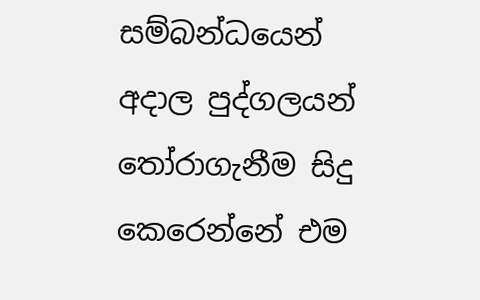සම්බන්ධයෙන් අදාල පුද්ගලයන් තෝරාගැනීම සිදු කෙරෙන්නේ එම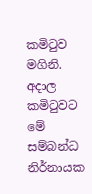කමිටුව මගිනි. අදාල කමිටුවට මේ සම්බන්ධ නිර්නායක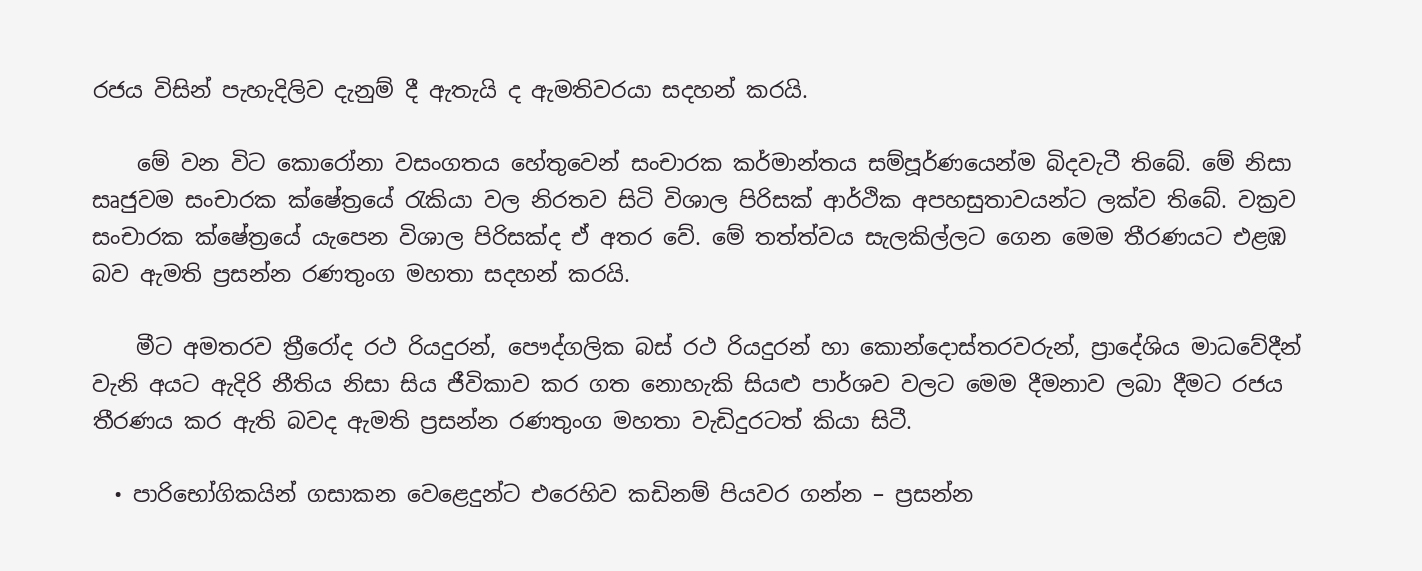රජය විසින් පැහැදිලිව දැනුම් දී ඇතැයි ද ඇමතිවරයා සදහන් කරයි.

    මේ වන විට කොරෝනා වසංගතය හේතුවෙන් සංචාරක කර්මාන්තය සම්පූර්ණයෙන්ම බිදවැටී තිබේ. මේ නිසා සෘජුවම සංචාරක ක්ෂේත්‍රයේ රැකියා වල නිරතව සිටි විශාල පිරිසක් ආර්ථික අපහසුතාවයන්ට ලක්ව තිබේ. වක්‍රව සංචාරක ක්ෂේත්‍රයේ යැපෙන විශාල පිරිසක්ද ඒ අතර වේ. මේ තත්ත්වය සැලකිල්ලට ගෙන මෙම තීරණයට එළඹ බව ඇමති ප්‍රසන්න රණතුංග මහතා සදහන් කරයි.

    මීට අමතරව ත්‍රීරෝද රථ රියදුරන්, පෞද්ගලික බස් රථ රියදුරන් හා කොන්දොස්තරවරුන්, ප්‍රාදේශිය මාධවේදීන් වැනි අයට ඇදිරි නීතිය නිසා සිය ජීවිකාව කර ගත නොහැකි සියළු පාර්ශව වලට මෙම දීමනාව ලබා දීමට රජය තීරණය කර ඇති බවද ඇමති ප්‍රසන්න රණතුංග මහතා වැඩිදුරටත් කියා සිටී.

  • පාරිභෝගිකයින් ගසාකන වෙළෙදුන්ට එරෙහිව කඩිනම් පියවර ගන්න – ප්‍රසන්න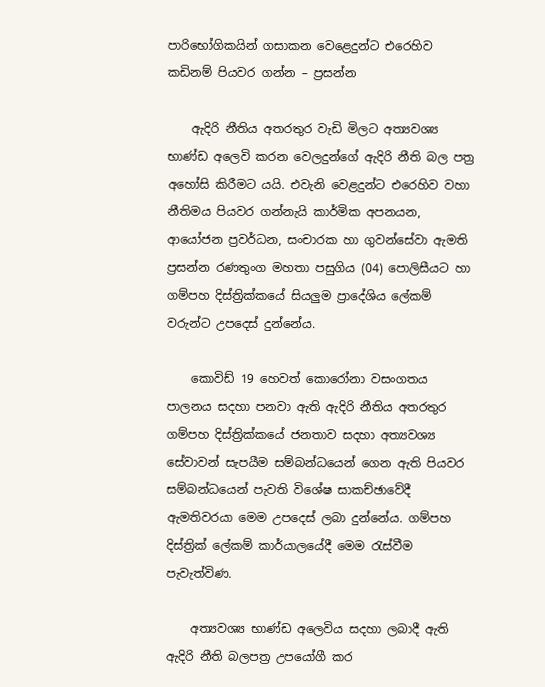පාරිභෝගිකයින් ගසාකන වෙළෙදුන්ට එරෙහිව කඩිනම් පියවර ගන්න – ප්‍රසන්න

    ඇදිරි නීතිය අතරතුර වැඩි මිලට අත්‍යවශ්‍ය භාණ්ඩ අලෙවි කරන වෙලදුන්ගේ ඇදිරි නීති බල පත්‍ර අහෝසි කිරීමට යයි. එවැනි වෙළදුන්ට එරෙහිව වහා නීතිමය පියවර ගන්නැයි කාර්මික අපනයන, ආයෝජන ප්‍රවර්ධන, සංචාරක හා ගුවන්සේවා ඇමති ප්‍රසන්න රණතුංග මහතා පසුගිය (04) පොලිසීයට හා ගම්පහ දිස්ත්‍රික්කයේ සියලුම ප්‍රාදේශිය ලේකම් වරුන්ට උපදෙස් දුන්නේය.

    කොවිඩ් 19 හෙවත් කොරෝනා වසංගතය පාලනය සදහා පනවා ඇති ඇදිරි නීතිය අතරතුර ගම්පහ දිස්ත්‍රික්කයේ ජනතාව සදහා අත්‍යවශ්‍ය සේවාවන් සැපයීම සම්බන්ධයෙන් ගෙන ඇති පියවර සම්බන්ධයෙන් පැවති විශේෂ සාකච්ඡාවේදී ඇමතිවරයා මෙම උපදෙස් ලබා දුන්නේය. ගම්පහ දිස්ත්‍රික් ලේකම් කාර්යාලයේදී මෙම රැස්වීම පැවැත්විණ.

    අත්‍යවශ්‍ය භාණ්ඩ අලෙවිය සදහා ලබාදී ඇති ඇදිරි නීති බලපත්‍ර උපයෝගී කර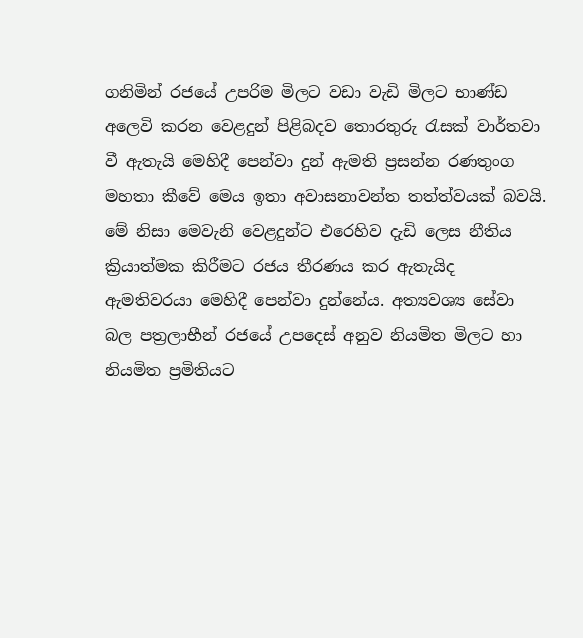ගනිමින් රජයේ උපරිම මිලට වඩා වැඩි මිලට භාණ්ඩ අලෙවි කරන වෙළදුන් පිළිබදව තොරතුරු රැසක් වාර්තවා වී ඇතැයි මෙහිදී පෙන්වා දුන් ඇමති ප්‍රසන්න රණතුංග මහතා කීවේ මෙය ඉතා අවාසනාවන්ත තත්ත්වයක් බවයි. මේ නිසා මෙවැනි වෙළදුන්ට එරෙහිව දැඩි ලෙස නීතිය ක්‍රියාත්මක කිරීමට රජය තීරණය කර ඇතැයිද ඇමතිවරයා මෙහිදී පෙන්වා දුන්නේය. අත්‍යවශ්‍ය සේවා බල පත්‍රලාභීන් රජයේ උපදෙස් අනුව නියමිත මිලට හා නියමිත ප්‍රමිතියට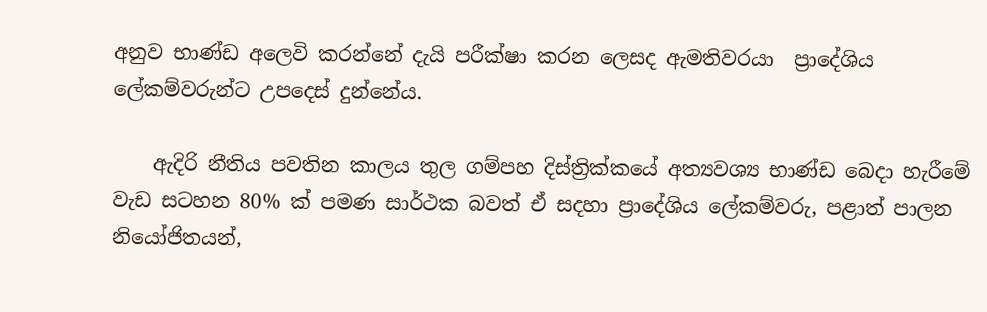අනුව භාණ්ඩ අලෙවි කරන්නේ දැයි පරීක්ෂා කරන ලෙසද ඇමතිවරයා  ප්‍රාදේශිය ලේකම්වරුන්ට උපදෙස් දුන්නේය.

    ඇදිරි නීතිය පවතින කාලය තුල ගම්පහ දිස්ත්‍රික්කයේ අත්‍යවශ්‍ය භාණ්ඩ බෙදා හැරීමේ වැඩ සටහන 80% ක් පමණ සාර්ථක බවත් ඒ සදහා ප්‍රාදේශිය ලේකම්වරු, පළාත් පාලන නියෝජිතයන්,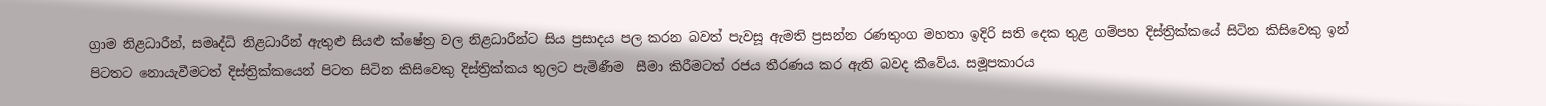ග්‍රාම නිළධාරීන්, සමෘද්ධි නිළධාරීන් ඇතුළු සියළු ක්ෂේත්‍ර වල නිළධාරීන්ට සිය ප්‍රසාදය පල කරන බවත් පැවසූ ඇමති ප්‍රසන්න රණතුංග මහතා ඉදිරි සති දෙක තුළ ගම්පහ දිස්ත්‍රික්කයේ සිටින කිසිවෙකු ඉන් පිටතට නොයැවීමටත් දිස්ත්‍රික්කයෙන් පිටත සිටින කිසිවෙකු දිස්ත්‍රික්කය තුලට පැමිණීම  සීමා කිරීමටත් රජය තීරණය කර ඇති බවද කීවේය. සමූපකාරය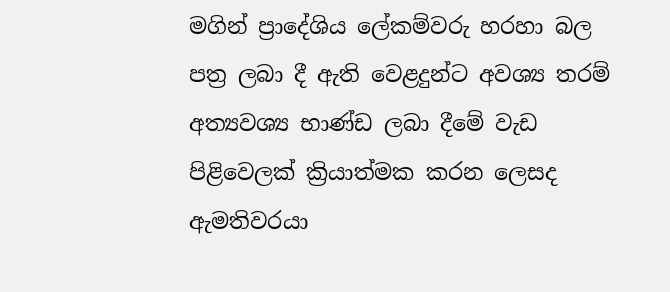මගින් ප්‍රාදේශිය ලේකම්වරු හරහා බල පත්‍ර ලබා දී ඇති වෙළදුන්ට අවශ්‍ය තරම් අත්‍යවශ්‍ය භාණ්ඩ ලබා දීමේ වැඩ පිළිවෙලක් ක්‍රියාත්මක කරන ලෙසද ඇමතිවරයා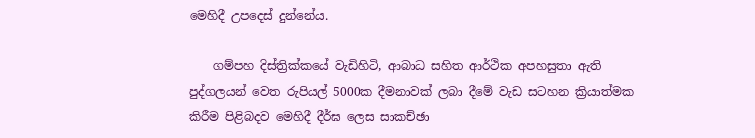මෙහිදී උපදෙස් දුන්නේය.

    ගම්පහ දිස්ත්‍රික්කයේ වැඩිහිටි, ආබාධ සහිත ආර්ථික අපහසුතා ඇති පුද්ගලයන් වෙත රුපියල් 5000ක දීමනාවක් ලබා දීමේ වැඩ සටහන ක්‍රියාත්මක කිරීම පිළිබදව මෙහිදී දීර්ඝ ලෙස සාකච්ඡා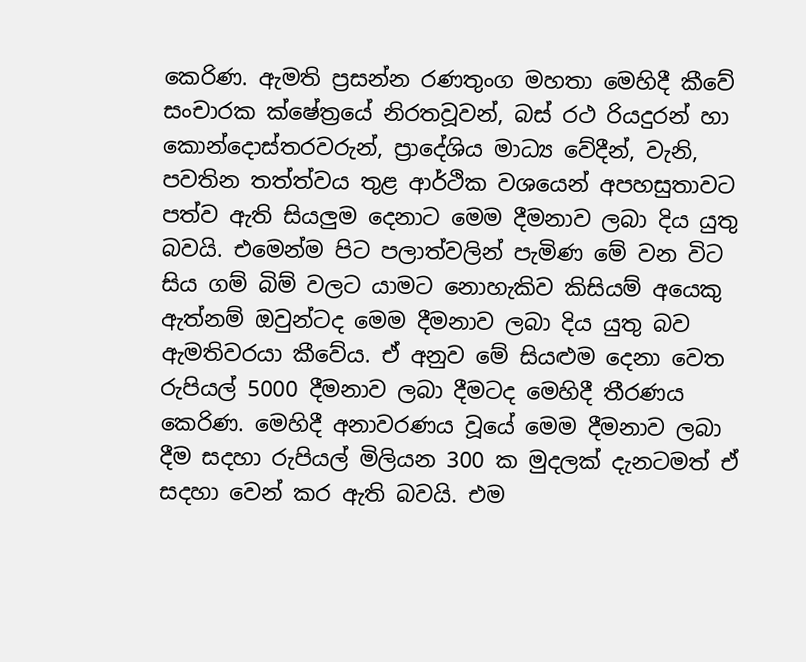කෙරිණ. ඇමති ප්‍රසන්න රණතුංග මහතා මෙහිදී කීවේ සංචාරක ක්ෂේත්‍රයේ නිරතවූවන්, බස් රථ රියදුරන් හා කොන්දොස්තරවරුන්, ප්‍රාදේශිය මාධ්‍ය වේදීන්, වැනි, පවතින තත්ත්වය තුළ ආර්ථික වශයෙන් අපහසුතාවට පත්ව ඇති සියලුම දෙනාට මෙම දීමනාව ලබා දිය යුතු බවයි. එමෙන්ම පිට පලාත්වලින් පැමිණ මේ වන විට සිය ගම් බිම් වලට යාමට නොහැකිව කිසියම් අයෙකු ඇත්නම් ඔවුන්ටද මෙම දීමනාව ලබා දිය යුතු බව ඇමතිවරයා කීවේය. ඒ අනුව මේ සියළුම දෙනා වෙත රුපියල් 5000 දීමනාව ලබා දීමටද මෙහිදී තීරණය කෙරිණ. මෙහිදී අනාවරණය වූයේ මෙම දීමනාව ලබා දීම සදහා රුපියල් මිලියන 300 ක මුදලක් දැනටමත් ඒ සදහා වෙන් කර ඇති බවයි. එම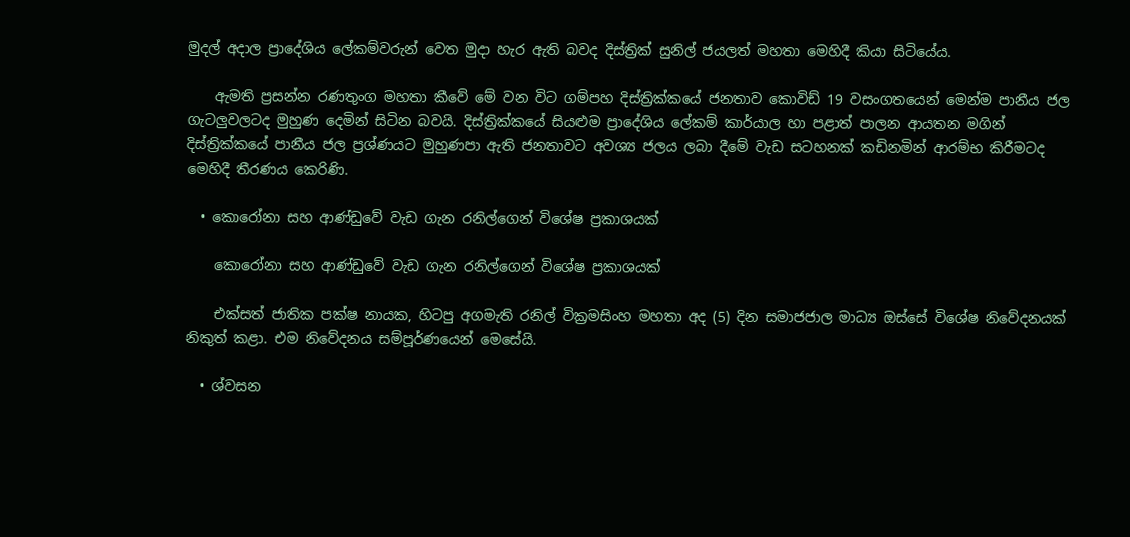මුදල් අදාල ප්‍රාදේශිය ලේකම්වරුන් වෙත මුදා හැර ඇති බවද දිස්ත්‍රික් සුනිල් ජයලත් මහතා මෙහිදී කියා සිටියේය.

    ඇමති ප්‍රසන්න රණතුංග මහතා කීවේ මේ වන විට ගම්පහ දිස්ත්‍රික්කයේ ජනතාව කොවිඩ් 19 වසංගතයෙන් මෙන්ම පානීය ජල ගැටලුවලටද මුහුණ දෙමින් සිටින බවයි. දිස්ත්‍රික්කයේ සියළුම ප්‍රාදේශිය ලේකම් කාර්යාල හා පළාත් පාලන ආයතන මගින් දිස්ත්‍රික්කයේ පානීය ජල ප්‍රශ්ණයට මුහුණපා ඇති ජනතාවට අවශ්‍ය ජලය ලබා දීමේ වැඩ සටහනක් කඩිනමින් ආරම්භ කිරීමටද මෙහිදී තීරණය කෙරිණි.

  • කොරෝනා සහ ආණ්ඩුවේ වැඩ ගැන රනිල්ගෙන් විශේෂ ප්‍රකාශයක්

    කොරෝනා සහ ආණ්ඩුවේ වැඩ ගැන රනිල්ගෙන් විශේෂ ප්‍රකාශයක්

    එක්සත් ජාතික පක්ෂ නායක, හිටපු අගමැති රනිල් වික්‍රමසිංහ මහතා අද (5) දින සමාජජාල මාධ්‍ය ඔස්සේ විශේෂ නිවේදනයක් නිකුත් කළා. එම නිවේදනය සම්පූර්ණයෙන් මෙසේයි.

  • ශ්වසන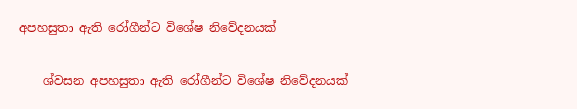අපහසුතා ඇති රෝගීන්ට විශේෂ නිවේදනයක්

    ශ්වසන අපහසුතා ඇති රෝගීන්ට විශේෂ නිවේදනයක්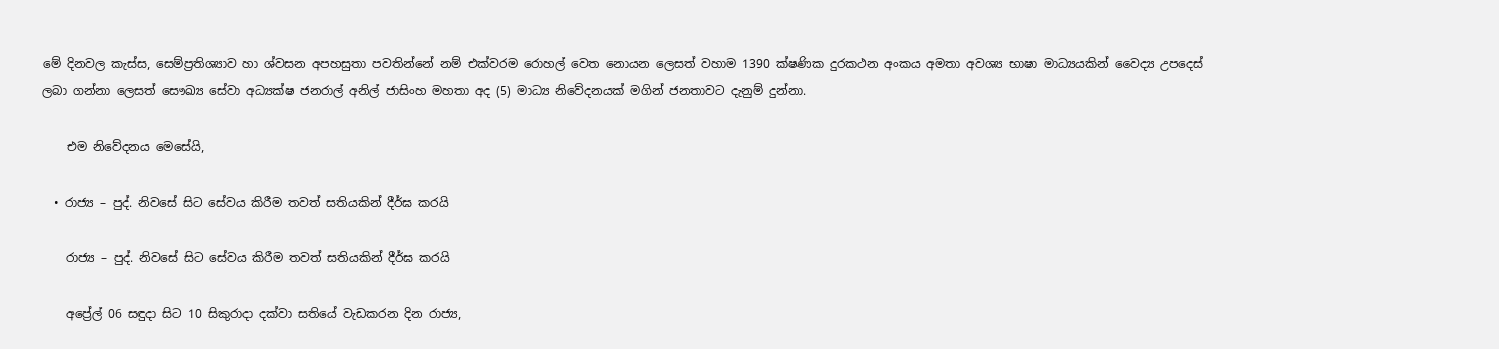මේ දිනවල කැස්ස, සෙම්ප්‍රතිශ්‍යාව හා ශ්වසන අපහසුතා පවතින්නේ නම් එක්වරම රොහල් වෙත නොයන ලෙසත් වහාම 1390 ක්ෂණික දුරකථන අංකය අමතා අවශ්‍ය භාෂා මාධ්‍යයකින් වෛද්‍ය උපදෙස් ලබා ගන්නා ලෙසත් සෞඛ්‍ය සේවා අධ්‍යක්ෂ ජනරාල් අනිල් ජාසිංහ මහතා අද (5) මාධ්‍ය නිවේදනයක් මගින් ජනතාවට දැනුම් දුන්නා.

    එම නිවේදනය මෙසේයි,

  • රාජ්‍ය – පුද්. නිවසේ සිට සේවය කිරීම තවත් සතියකින් දීර්ඝ කරයි

    රාජ්‍ය – පුද්. නිවසේ සිට සේවය කිරීම තවත් සතියකින් දීර්ඝ කරයි

    අප්‍රේල් 06 සඳුදා සිට 10 සිකුරාදා දක්වා සතියේ වැඩකරන දින රාජ්‍ය,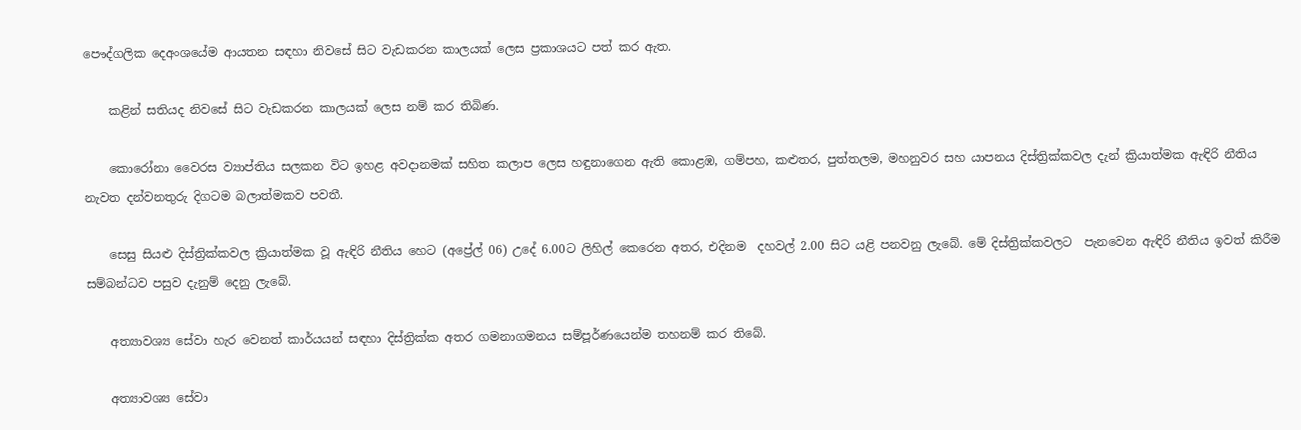පෞද්ගලික දෙඅංශයේම ආයතන සඳහා නිවසේ සිට වැඩකරන කාලයක් ලෙස ප්‍රකාශයට පත් කර ඇත.

    කළින් සතියද නිවසේ සිට වැඩකරන කාලයක් ලෙස නම් කර තිබිණ.

    කොරෝනා වෛරස ව්‍යාප්තිය සලකන විට ඉහළ අවදානමක් සහිත කලාප ලෙස හඳුනාගෙන ඇති කොළඹ, ගම්පහ, කළුතර, පුත්තලම, මහනුවර සහ යාපනය දිස්ත්‍රික්කවල දැන් ක්‍රියාත්මක ඇඳිරි නීතිය නැවත දන්වනතුරු දිගටම බලාත්මකව පවතී.

    සෙසු සියළු දිස්ත්‍රික්කවල ක්‍රියාත්මක වූ ඇඳිරි නීතිය හෙට (අප්‍රේල් 06) උදේ 6.00ට ලිහිල් කෙරෙන අතර, එදිනම  දහවල් 2.00 සිට යළි පනවනු ලැබේ. මේ දිස්ත්‍රික්කවලට  පැනවෙන ඇඳිරි නීතිය ඉවත් කිරීම සම්බන්ධව පසුව දැනුම් දෙනු ලැබේ.

    අත්‍යාවශ්‍ය සේවා හැර වෙනත් කාර්යයන් සඳහා දිස්ත්‍රික්ක අතර ගමනාගමනය සම්පූර්ණයෙන්ම තහනම් කර තිබේ.

    අත්‍යාවශ්‍ය සේවා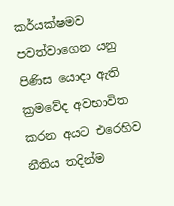කර්යක්ෂමව පවත්වාගෙන යනු පිණිස යොදා ඇති ක්‍රමවේද අවභාවිත කරන අයට එරෙහිව නීතිය තදින්ම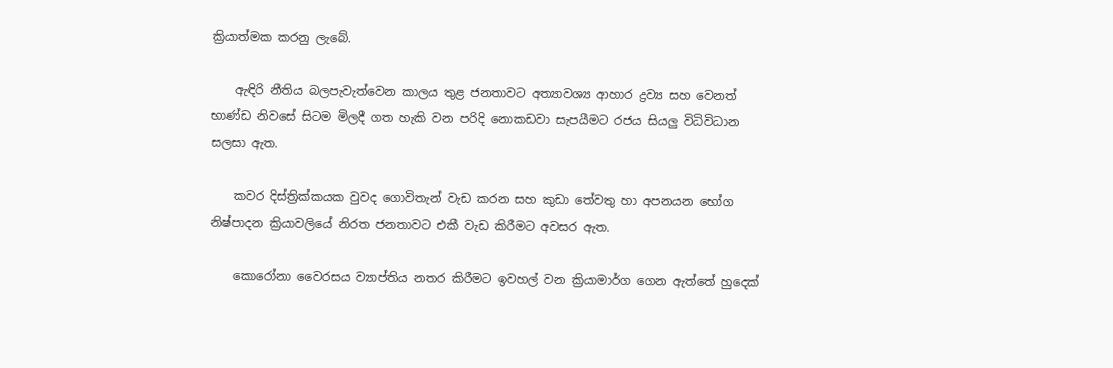ක්‍රියාත්මක කරනු ලැබේ.

    ඇඳිරි නීතිය බලපැවැත්වෙන කාලය තුළ ජනතාවට අත්‍යාවශ්‍ය ආහාර ද්‍රව්‍ය සහ වෙනත් භාණ්ඩ නිවසේ සිටම මිලදී ගත හැකි වන පරිදි නොකඩවා සැපයීමට රජය සියලු විධිවිධාන සලසා ඇත.

    කවර දිස්ත්‍රික්කයක වුවද ගොවිතැන් වැඩ කරන සහ කුඩා තේවතු හා අපනයන භෝග නිෂ්පාදන ක්‍රියාවලියේ නිරත ජනතාවට එකී වැඩ කිරීමට අවසර ඇත.

    කොරෝනා වෛරසය ව්‍යාප්තිය නතර කිරීමට ඉවහල් වන ක්‍රියාමාර්ග ගෙන ඇත්තේ හුදෙක්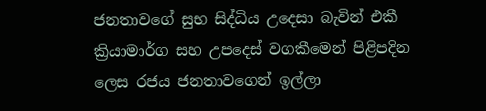ජනතාවගේ සුභ සිද්ධිය උදෙසා බැවින් එකී ක්‍රියාමාර්ග සහ උපදෙස් වගකීමෙන් පිළිපදින ලෙස රජය ජනතාවගෙන් ඉල්ලා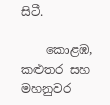සිටී.

    කොළඹ, කළුතර සහ මහනුවර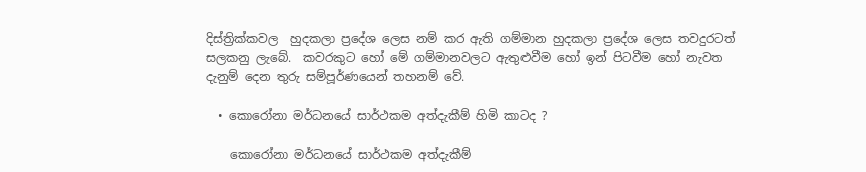දිස්ත්‍රික්කවල  හුදකලා ප්‍රදේශ ලෙස නම් කර ඇති ගම්මාන හුදකලා ප්‍රදේශ ලෙස තවදුරටත් සලකනු ලැබේ.  කවරකුට හෝ මේ ගම්මානවලට ඇතුළුවීම හෝ ඉන් පිටවීම හෝ නැවත දැනුම් දෙන තුරු සම්පූර්ණයෙන් තහනම් වේ.

  • කොරෝනා මර්ධනයේ සාර්ථකම අත්දැකීම් හිමි කාටද ?

    කොරෝනා මර්ධනයේ සාර්ථකම අත්දැකීම්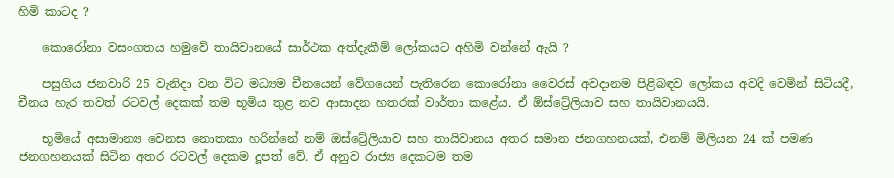හිමි කාටද ?

    කොරෝනා වසංගතය හමුවේ තායිවානයේ සාර්ථක අත්දැකීම් ලෝකයට අහිමි වන්නේ ඇයි ?

    පසුගිය ජනවාරි 25 වැනිදා වන විට මධ්‍යම චීනයෙන් වේගයෙන් පැතිරෙන කොරෝනා වෛරස් අවදානම පිළිබඳව ලෝකය අවදි වෙමින් සිටියදී, චීනය හැර තවත් රටවල් දෙකක් තම භූමිය තුළ නව ආසාදන හතරක් වාර්තා කළේය. ඒ ඕස්ට්‍රේලියාව සහ තායිවානයයි.

    භූමියේ අසාමාන්‍ය වෙනස නොතකා හරින්නේ නම් ඔස්ට්‍රේලියාව සහ තායිවානය අතර සමාන ජනගහනයක්, එනම් මිලියන 24 ක් පමණ ජනගහනයක් සිටින අතර රටවල් දෙකම දූපත් වේ. ඒ අනුව රාජ්‍ය දෙකටම තම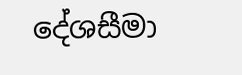දේශසීමා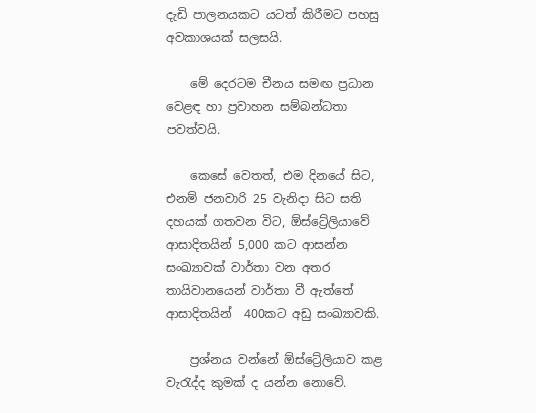දැඩි පාලනයකට යටත් කිරීමට පහසු අවකාශයක් සලසයි.

    මේ දෙරටම චීනය සමඟ ප්‍රධාන වෙළඳ හා ප්‍රවාහන සම්බන්ධතා පවත්වයි.

    කෙසේ වෙතත්, එම දිනයේ සිට, එනම් ජනවාරි 25 වැනිදා සිට සති දහයක් ගතවන විට, ඕස්ට්‍රේලියාවේ ආසාදිතයින් 5,000 කට ආසන්න සංඛ්‍යාවක් වාර්තා වන අතර තායිවානයෙන් වාර්තා වී ඇත්තේ ආසාදිතයින්  400කට අඩු සංඛ්‍යාවකි.

    ප්‍රශ්නය වන්නේ ඕස්ට්‍රේලියාව කළ වැරැද්ද කුමක් ද යන්න නොවේ.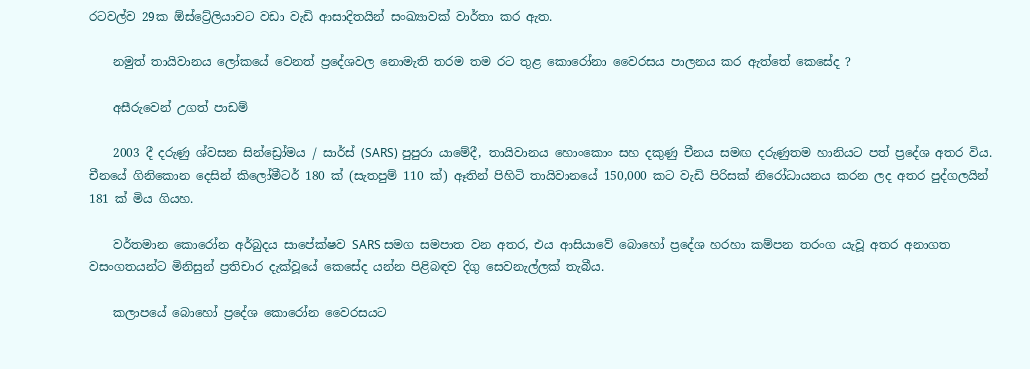රටවල්ව 29ක ඕස්ට්‍රේලියාවට වඩා වැඩි ආසාදිතයින් සංඛ්‍යාවක් වාර්තා කර ඇත.

    නමුත් තායිවානය ලෝකයේ වෙනත් ප්‍රදේශවල නොමැති තරම තම රට තුළ කොරෝනා වෛරසය පාලනය කර ඇත්තේ කෙසේද ?

    අසීරුවෙන් උගත් පාඩම්

    2003 දී දරුණු ශ්වසන සින්ඩ්‍රෝමය / සාර්ස් (SARS) පුපුරා යාමේදී, තායිවානය හොංකොං සහ දකුණු චීනය සමඟ දරුණුතම හානියට පත් ප්‍රදේශ අතර විය. චීනයේ ගිනිකොන දෙසින් කිලෝමීටර් 180 ක් (සැතපුම් 110 ක්) ඈතින් පිහිටි තායිවානයේ 150,000 කට වැඩි පිරිසක් නිරෝධායනය කරන ලද අතර පුද්ගලයින් 181 ක් මිය ගියහ.

    වර්තමාන කොරෝන අර්බුදය සාපේක්ෂව SARS සමග සමපාත වන අතර, එය ආසියාවේ බොහෝ ප්‍රදේශ හරහා කම්පන තරංග යැවූ අතර අනාගත වසංගතයන්ට මිනිසුන් ප්‍රතිචාර දැක්වූයේ කෙසේද යන්න පිළිබඳව දිගු සෙවනැල්ලක් තැබීය.

    කලාපයේ බොහෝ ප්‍රදේශ කොරෝන වෛරසයට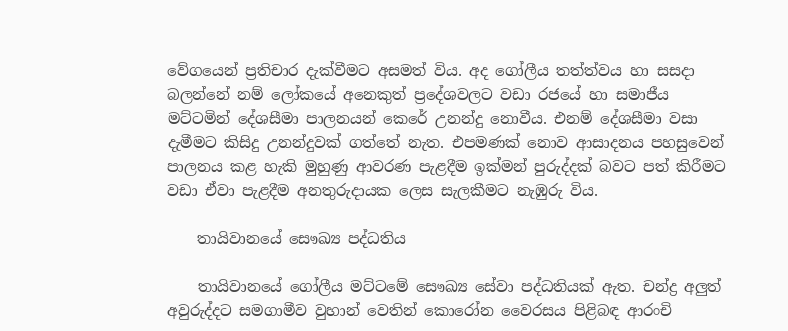වේගයෙන් ප්‍රතිචාර දැක්වීමට අසමත් විය. අද ගෝලීය තත්ත්වය හා සසදා බලන්නේ නම් ලෝකයේ අනෙකුත් ප්‍රදේශවලට වඩා රජයේ හා සමාජීය මට්ටමින් දේශසීමා පාලනයන් කෙරේ උනන්දු නොවීය. එනම් දේශසීමා වසා දැමීමට කිසිදු උනන්දුවක් ගත්තේ නැත. එපමණක් නොව ආසාදනය පහසුවෙන් පාලනය කළ හැකි මුහුණු ආවරණ පැළදීම ඉක්මන් පුරුද්දක් බවට පත් කිරීමට වඩා ඒවා පැළදීම අනතුරුදායක ලෙස සැලකීමට නැඹුරු විය.

    තායිවානයේ සෞඛ්‍ය පද්ධතිය

    තායිවානයේ ගෝලීය මට්ටමේ සෞඛ්‍ය සේවා පද්ධතියක් ඇත. චන්ද්‍ර අලුත් අවුරුද්දට සමගාමීව වුහාන් වෙතින් කොරෝන වෛරසය පිළිබඳ ආරංචි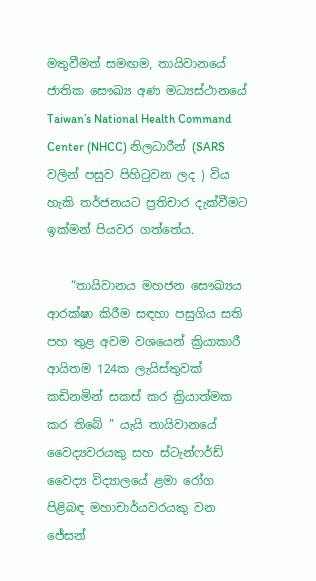මතුවීමත් සමඟම, තායිවානයේ ජාතික සෞඛ්‍ය අණ මධ්‍යස්ථානයේ Taiwan’s National Health Command Center (NHCC) නිලධාරීන් (SARS වලින් පසුව පිහිටුවන ලද ) විය හැකි තර්ජනයට ප්‍රතිචාර දැක්වීමට ඉක්මන් පියවර ගත්තේය.

    “තායිවානය මහජන සෞඛ්‍යය ආරක්ෂා කිරීම සඳහා පසුගිය සති පහ තුළ අවම වශයෙන් ක්‍රියාකාරී ආයිතම 124ක ලැයිස්තුවක් කඩිනමින් සකස් කර ක්‍රියාත්මක කර තිබේ ” යැයි තායිවානයේ වෛද්‍යවරයකු සහ ස්ටැන්ෆර්ඩ් වෛද්‍ය විද්‍යාලයේ ළමා රෝග පිළිබඳ මහාචාර්යවරයකු වන ජේසන්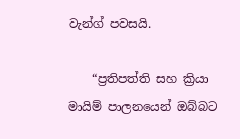වැන්ග් පවසයි.

    “ප්‍රතිපත්ති සහ ක්‍රියා මායිම් පාලනයෙන් ඔබ්බට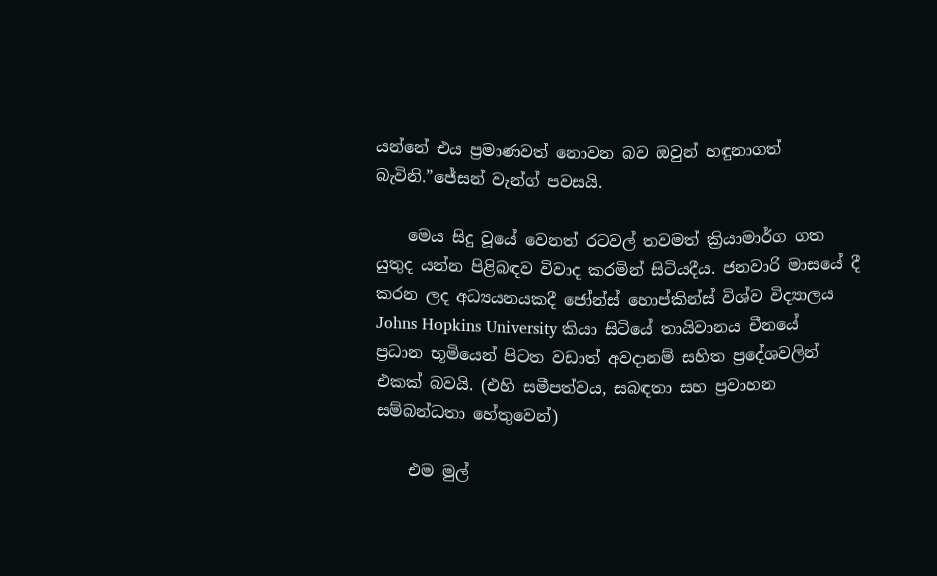යන්නේ එය ප්‍රමාණවත් නොවන බව ඔවුන් හඳුනාගත් බැවිනි.”ජේසන් වැන්ග් පවසයි.

    මෙය සිදු වූයේ වෙනත් රටවල් තවමත් ක්‍රියාමාර්ග ගත යුතුද යන්න පිළිබඳව විවාද කරමින් සිටියදීය. ජනවාරි මාසයේ දී කරන ලද අධ්‍යයනයකදී ජෝන්ස් හොප්කින්ස් විශ්ව විද්‍යාලය Johns Hopkins University කියා සිටියේ තායිවානය චීනයේ ප්‍රධාන භූමියෙන් පිටත වඩාත් අවදානම් සහිත ප්‍රදේශවලින් එකක් බවයි. (එහි සමීපත්වය, සබඳතා සහ ප්‍රවාහන සම්බන්ධතා හේතුවෙන්)

    එම මුල්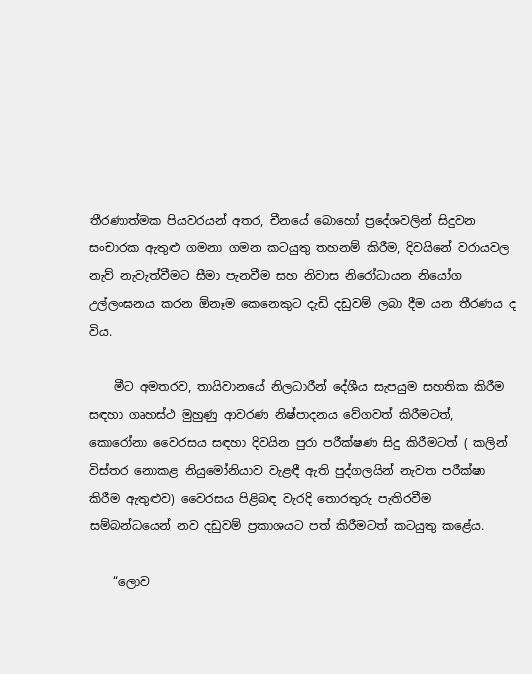තීරණාත්මක පියවරයන් අතර, චීනයේ බොහෝ ප්‍රදේශවලින් සිදුවන සංචාරක ඇතුළු ගමනා ගමන කටයුතු තහනම් කිරීම, දිවයිනේ වරායවල නැව් නැවැත්වීමට සීමා පැනවීම සහ නිවාස නිරෝධායන නියෝග උල්ලංඝනය කරන ඕනෑම කෙනෙකුට දැඩි දඩුවම් ලබා දීම යන තීරණය ද විය.

    මීට අමතරව, තායිවානයේ නිලධාරීන් දේශීය සැපයුම සහතික කිරීම සඳහා ගෘහස්ථ මුහුණු ආවරණ නිෂ්පාදනය වේගවත් කිරීමටත්, කොරෝනා වෛරසය සඳහා දිවයින පුරා පරීක්ෂණ සිදු කිරීමටත් ( කලින් විස්තර නොකළ නියුමෝනියාව වැළඳී ඇති පුද්ගලයින් නැවත පරීක්ෂා කිරීම ඇතුළුව) වෛරසය පිළිබඳ වැරදි තොරතුරු පැතිරවීම සම්බන්ධයෙන් නව දඩුවම් ප්‍රකාශයට පත් කිරීමටත් කටයුතු කළේය.

    “ලොව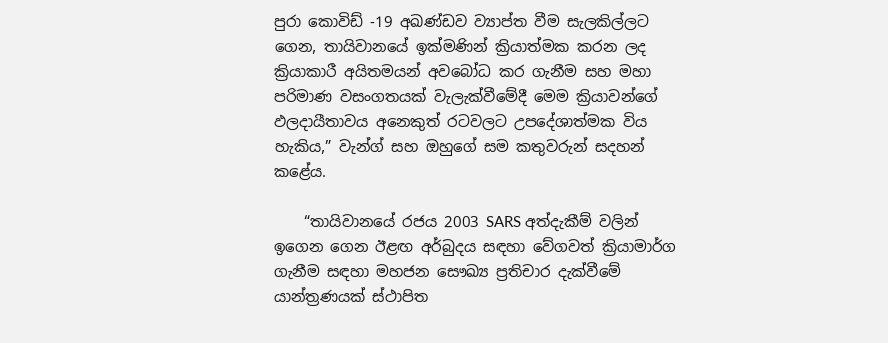පුරා කොවිඩ් -19 අඛණ්ඩව ව්‍යාප්ත වීම සැලකිල්ලට ගෙන, තායිවානයේ ඉක්මණින් ක්‍රියාත්මක කරන ලද ක්‍රියාකාරී අයිතමයන් අවබෝධ කර ගැනීම සහ මහා පරිමාණ වසංගතයක් වැලැක්වීමේදී මෙම ක්‍රියාවන්ගේ ඵලදායීතාවය අනෙකුත් රටවලට උපදේශාත්මක විය හැකිය,” වැන්ග් සහ ඔහුගේ සම කතුවරුන් සදහන් කළේය.

    “තායිවානයේ රජය 2003 SARS අත්දැකීම් වලින් ඉගෙන ගෙන ඊළඟ අර්බුදය සඳහා වේගවත් ක්‍රියාමාර්ග ගැනීම සඳහා මහජන සෞඛ්‍ය ප්‍රතිචාර දැක්වීමේ යාන්ත්‍රණයක් ස්ථාපිත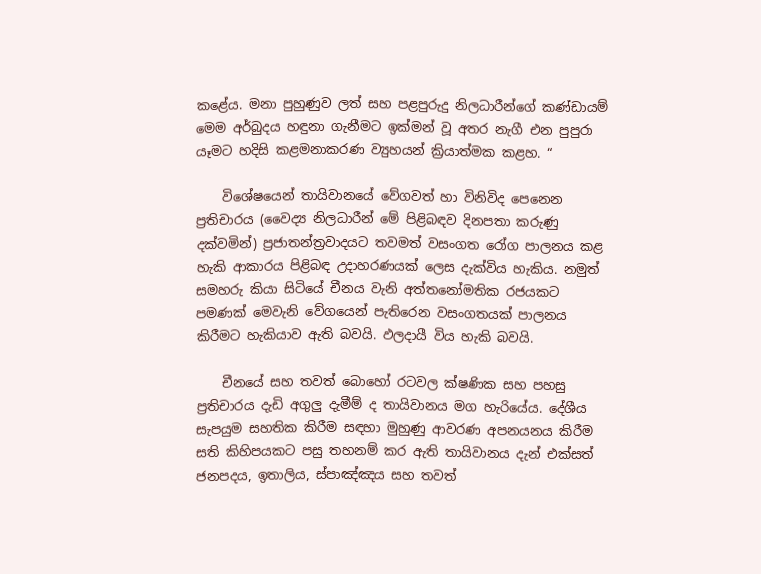කළේය. මනා පුහුණුව ලත් සහ පළපුරුදු නිලධාරීන්ගේ කණ්ඩායම් මෙම අර්බුදය හඳුනා ගැනීමට ඉක්මන් වූ අතර නැගී එන පුපුරා යෑමට හදිසි කළමනාකරණ ව්‍යුහයන් ක්‍රියාත්මක කළහ. “

    විශේෂයෙන් තායිවානයේ වේගවත් හා විනිවිද පෙනෙන ප්‍රතිචාරය (වෛද්‍ය නිලධාරීන් මේ පිළිබඳව දිනපතා කරුණු දක්වමින්) ප්‍රජාතන්ත්‍රවාදයට තවමත් වසංගත රෝග පාලනය කළ හැකි ආකාරය පිළිබඳ උදාහරණයක් ලෙස දැක්විය හැකිය. නමුත් සමහරු කියා සිටියේ චීනය වැනි අත්තනෝමතික රජයකට පමණක් මෙවැනි වේගයෙන් පැතිරෙන වසංගතයක් පාලනය කිරීමට හැකියාව ඇති බවයි. ඵලදායී විය හැකි බවයි.

    චීනයේ සහ තවත් බොහෝ රටවල ක්ෂණික සහ පහසු ප්‍රතිචාරය දැඩි අගුලු දැමීම් ද තායිවානය මග හැරියේය. දේශීය සැපයුම සහතික කිරීම සඳහා මුහුණු ආවරණ අපනයනය කිරීම සති කිහිපයකට පසු තහනම් කර ඇති තායිවානය දැන් එක්සත් ජනපදය, ඉතාලිය, ස්පාඤ්ඤය සහ තවත්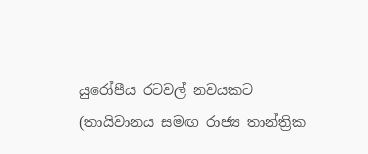යුරෝපීය රටවල් නවයකට (තායිවානය සමඟ රාජ්‍ය තාන්ත්‍රික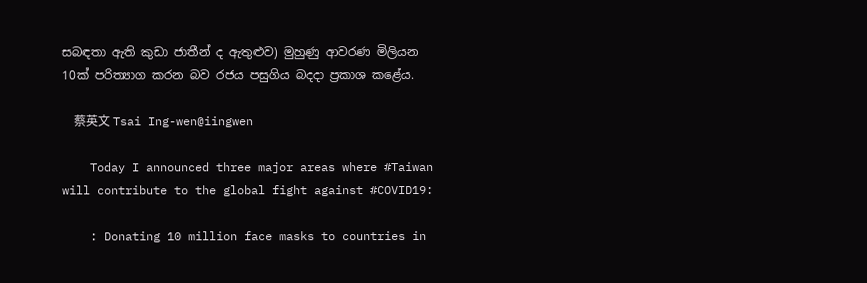සබඳතා ඇති කුඩා ජාතීන් ද ඇතුළුව) මුහුණු ආවරණ මිලියන 10ක් පරිත්‍යාග කරන බව රජය පසුගිය බදදා ප්‍රකාශ කළේය.

    蔡英文 Tsai Ing-wen@iingwen

    Today I announced three major areas where #Taiwan will contribute to the global fight against #COVID19:

    : Donating 10 million face masks to countries in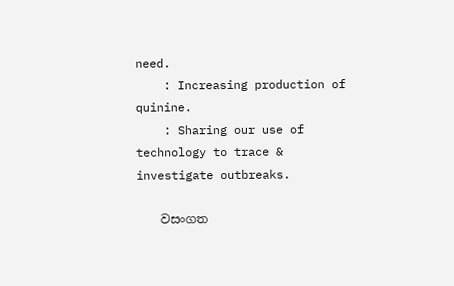need.
    : Increasing production of quinine.
    : Sharing our use of technology to trace & investigate outbreaks.

    වසංගත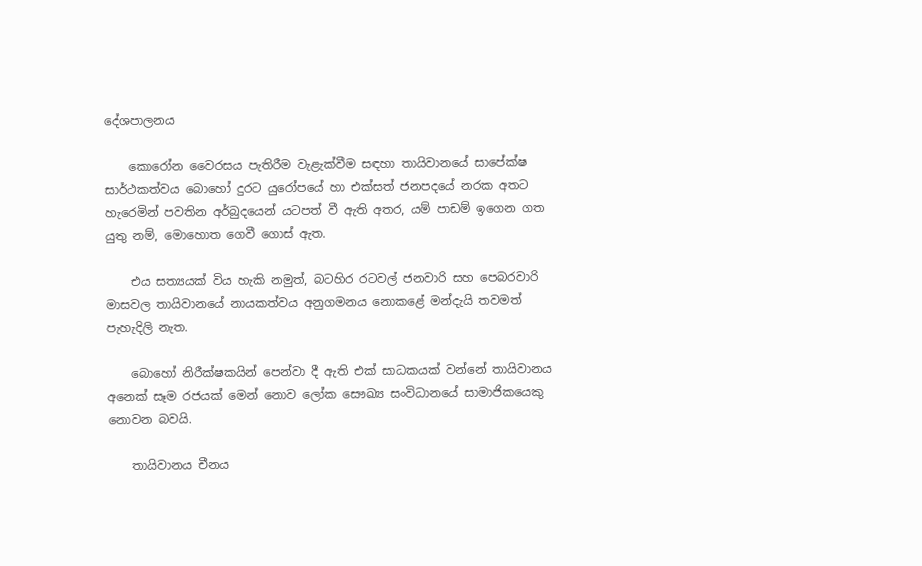දේශපාලනය

    කොරෝන වෛරසය පැතිරීම වැළැක්වීම සඳහා තායිවානයේ සාපේක්ෂ සාර්ථකත්වය බොහෝ දුරට යුරෝපයේ හා එක්සත් ජනපදයේ නරක අතට හැරෙමින් පවතින අර්බුදයෙන් යටපත් වී ඇති අතර, යම් පාඩම් ඉගෙන ගත යුතු නම්, මොහොත ගෙවී ගොස් ඇත.

    එය සත්‍යයක් විය හැකි නමුත්, බටහිර රටවල් ජනවාරි සහ පෙබරවාරි මාසවල තායිවානයේ නායකත්වය අනුගමනය නොකළේ මන්දැයි තවමත් පැහැදිලි නැත.

    බොහෝ නිරීක්ෂකයින් පෙන්වා දී ඇති එක් සාධකයක් වන්නේ තායිවානය අනෙක් සෑම රජයක් මෙන් නොව ලෝක සෞඛ්‍ය සංවිධානයේ සාමාජිකයෙකු නොවන බවයි.

    තායිවානය චීනය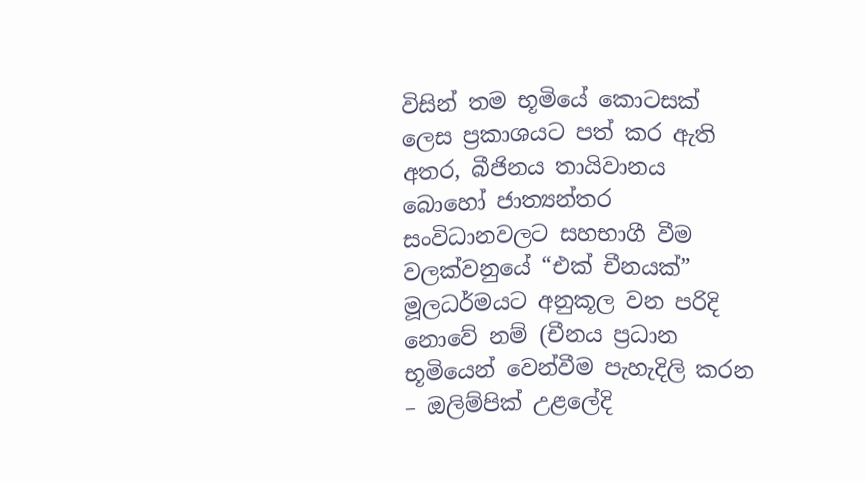විසින් තම භූමියේ කොටසක් ලෙස ප්‍රකාශයට පත් කර ඇති අතර, බීජිනය තායිවානය බොහෝ ජාත්‍යන්තර සංවිධානවලට සහභාගී වීම වලක්වනුයේ “එක් චීනයක්” මූලධර්මයට අනුකූල වන පරිදි නොවේ නම් (චීනය ප්‍රධාන භූමියෙන් වෙන්වීම පැහැදිලි කරන – ඔලිම්පික් උළලේදි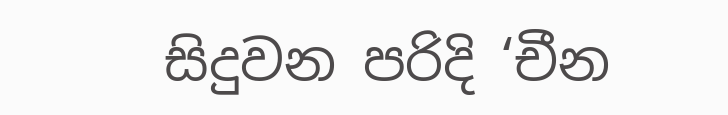සිදුවන පරිදි ‘චීන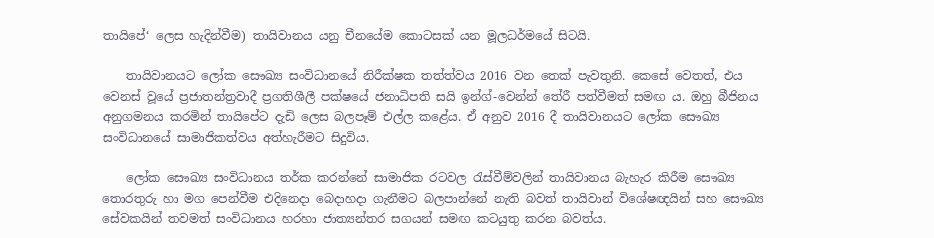තායිපේ‘ ලෙස හැදින්වීම) තායිවානය යනු චීනයේම කොටසක් යන මූලධර්මයේ සිටයි.

    තායිවානයට ලෝක සෞඛ්‍ය සංවිධානයේ නිරීක්ෂක තත්ත්වය 2016 වන තෙක් පැවතුනි. කෙසේ වෙතත්, එය වෙනස් වූයේ ප්‍රජාතන්ත්‍රවාදී ප්‍රගතිශීලී පක්ෂයේ ජනාධිපති සයි ඉන්ග්-වෙන්න් තේරී පත්වීමත් සමඟ ය. ඔහු බීජිනය අනුගමනය කරමින් තායිපේට දැඩි ලෙස බලපෑම් එල්ල කළේය. ඒ අනුව 2016 දී තායිවානයට ලෝක සෞඛ්‍ය සංවිධානයේ සාමාජිකත්වය අත්හැරීමට සිදුවිය.

    ලෝක සෞඛ්‍ය සංවිධානය තර්ක කරන්නේ සාමාජික රටවල රැස්වීම්වලින් තායිවානය බැහැර කිරීම සෞඛ්‍ය තොරතුරු හා මග පෙන්වීම එදිනෙදා බෙදාහදා ගැනීමට බලපාන්නේ නැති බවත් තායිවාන් විශේෂඥයින් සහ සෞඛ්‍ය සේවකයින් තවමත් සංවිධානය හරහා ජාත්‍යන්තර සගයන් සමඟ කටයුතු කරන බවත්ය.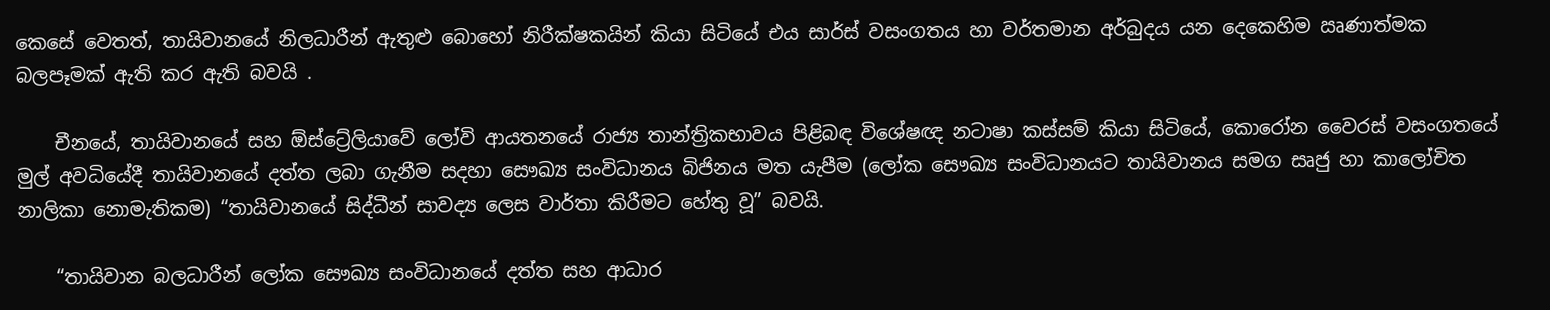කෙසේ වෙතත්, තායිවානයේ නිලධාරීන් ඇතුළු බොහෝ නිරීක්ෂකයින් කියා සිටියේ එය සාර්ස් වසංගතය හා වර්තමාන අර්බුදය යන දෙකෙහිම ඍණාත්මක බලපෑමක් ඇති කර ඇති බවයි .

    චීනයේ, තායිවානයේ සහ ඕස්ට්‍රේලියාවේ ලෝවි ආයතනයේ රාජ්‍ය තාන්ත්‍රිකභාවය පිළිබඳ විශේෂඥ නටාෂා කස්සම් කියා සිටියේ, කොරෝන වෛරස් වසංගතයේ මුල් අවධියේදී තායිවානයේ දත්ත ලබා ගැනීම සදහා සෞඛ්‍ය සංවිධානය බිජිනය මත යැපීම (ලෝක සෞඛ්‍ය සංවිධානයට තායිවානය සමග සෘජු හා කාලෝචිත නාලිකා නොමැතිකම) “තායිවානයේ සිද්ධීන් සාවද්‍ය ලෙස වාර්තා කිරීමට හේතු වූ” බවයි.

    “තායිවාන බලධාරීන් ලෝක සෞඛ්‍ය සංවිධානයේ දත්ත සහ ආධාර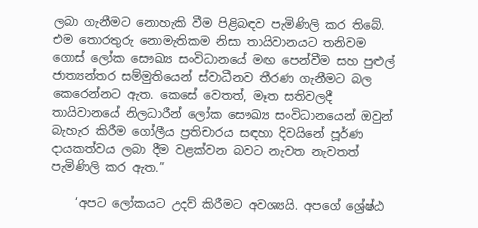ලබා ගැනීමට නොහැකි වීම පිළිබඳව පැමිණිලි කර තිබේ. එම තොරතුරු නොමැතිකම නිසා තායිවානයට තනිවම ගොස් ලෝක සෞඛ්‍ය සංවිධානයේ මඟ පෙන්වීම සහ පුළුල් ජාත්‍යන්තර සම්මුතියෙන් ස්වාධීනව තීරණ ගැනීමට බල කෙරෙන්නට ඇත. කෙසේ වෙතත්, මෑත සතිවලදී තායිවානයේ නිලධාරීන් ලෝක සෞඛ්‍ය සංවිධානයෙන් ඔවුන් බැහැර කිරීම ගෝලීය ප්‍රතිචාරය සඳහා දිවයිනේ පූර්ණ දායකත්වය ලබා දීම වළක්වන බවට නැවත නැවතත් පැමිණිලි කර ඇත.”

    ‘අපට ලෝකයට උදව් කිරීමට අවශ්‍යයි. අපගේ ශ්‍රේෂ්ඨ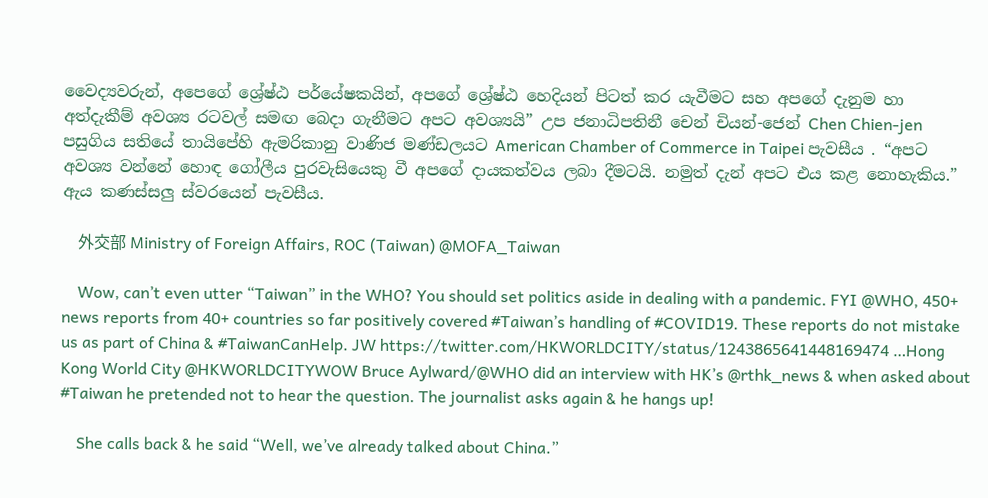වෛද්‍යවරුන්, අපෙගේ ශ්‍රේෂ්ඨ පර්යේෂකයින්, අපගේ ශ්‍රේෂ්ඨ හෙදියන් පිටත් කර යැවීමට සහ අපගේ දැනුම හා අත්දැකීම් අවශ්‍ය රටවල් සමඟ බෙදා ගැනීමට අපට අවශ්‍යයි” උප ජනාධිපතිනී චෙන් චියන්-ජෙන් Chen Chien-jen පසුගිය සතියේ තායිපේහි ඇමරිකානු වාණිජ මණ්ඩලයට American Chamber of Commerce in Taipei පැවසීය . “අපට අවශ්‍ය වන්නේ හොඳ ගෝලීය පුරවැසියෙකු වී අපගේ දායකත්වය ලබා දීමටයි. නමුත් දැන් අපට එය කළ නොහැකිය.” ඇය කණස්සලු ස්වරයෙන් පැවසීය.

    外交部 Ministry of Foreign Affairs, ROC (Taiwan) @MOFA_Taiwan

    Wow, can’t even utter “Taiwan” in the WHO? You should set politics aside in dealing with a pandemic. FYI @WHO, 450+ news reports from 40+ countries so far positively covered #Taiwan’s handling of #COVID19. These reports do not mistake us as part of China & #TaiwanCanHelp. JW https://twitter.com/HKWORLDCITY/status/1243865641448169474 …Hong Kong World City @HKWORLDCITYWOW Bruce Aylward/@WHO did an interview with HK’s @rthk_news & when asked about #Taiwan he pretended not to hear the question. The journalist asks again & he hangs up!

    She calls back & he said “Well, we’ve already talked about China.”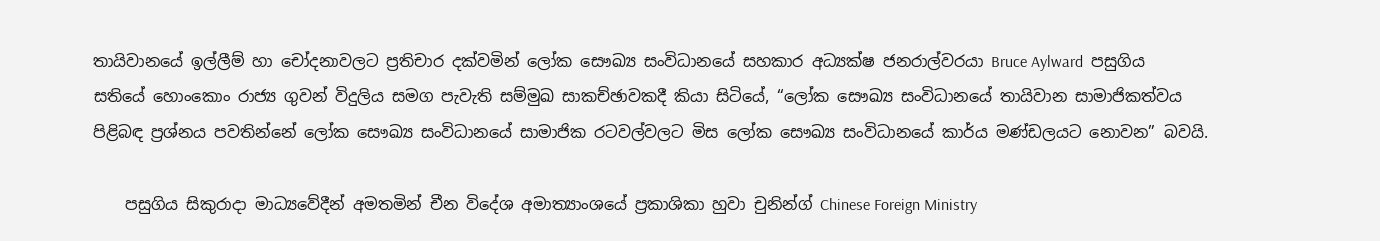තායිවානයේ ඉල්ලීම් හා චෝදනාවලට ප්‍රතිචාර දක්වමින් ලෝක සෞඛ්‍ය සංවිධානයේ සහකාර අධ්‍යක්ෂ ජනරාල්වරයා Bruce Aylward  පසුගිය සතියේ හොංකොං රාජ්‍ය ගුවන් විදුලිය සමග පැවැති සම්මුඛ සාකච්ඡාවකදී කියා සිටියේ, “ලෝක සෞඛ්‍ය සංවිධානයේ තායිවාන සාමාජිකත්වය පිළිබඳ ප්‍රශ්නය පවතින්නේ ලෝක සෞඛ්‍ය සංවිධානයේ සාමාජික රටවල්වලට මිස ලෝක සෞඛ්‍ය සංවිධානයේ කාර්ය මණ්ඩලයට නොවන” බවයි.

    පසුගිය සිකුරාදා මාධ්‍යවේදීන් අමතමින් චීන විදේශ අමාත්‍යාංශයේ ප්‍රකාශිකා හුවා චුනින්ග් Chinese Foreign Ministry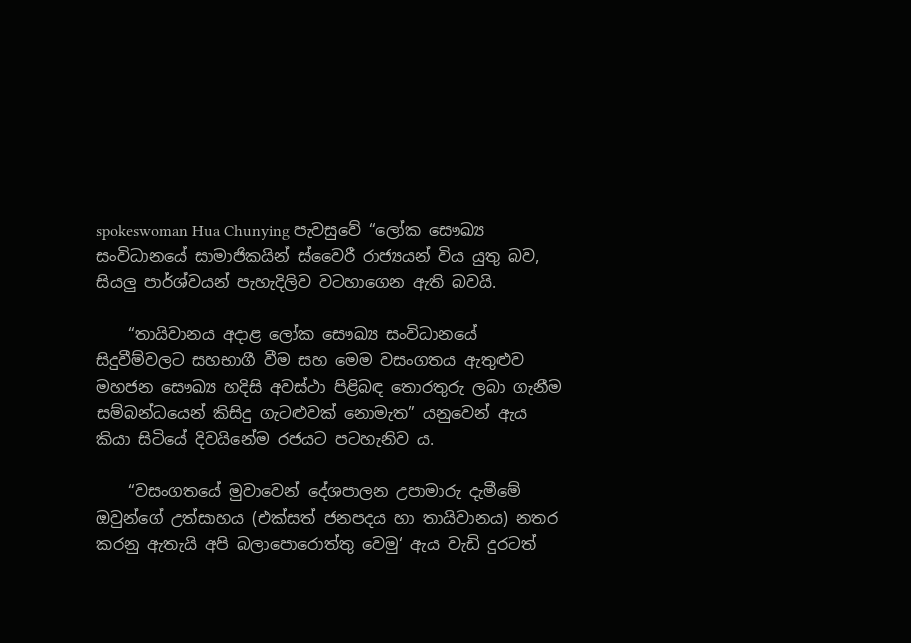spokeswoman Hua Chunying පැවසුවේ “ලෝක සෞඛ්‍ය සංවිධානයේ සාමාජිකයින් ස්වෛරී රාජ්‍යයන් විය යුතු බව, සියලු පාර්ශ්වයන් පැහැදිලිව වටහාගෙන ඇති බවයි.

    “තායිවානය අදාළ ලෝක සෞඛ්‍ය සංවිධානයේ සිදුවීම්වලට සහභාගී වීම සහ මෙම වසංගතය ඇතුළුව මහජන සෞඛ්‍ය හදිසි අවස්ථා පිළිබඳ තොරතුරු ලබා ගැනීම සම්බන්ධයෙන් කිසිදු ගැටළුවක් නොමැත” යනුවෙන් ඇය කියා සිටියේ දිවයිනේම රජයට පටහැනිව ය.

    “වසංගතයේ මුවාවෙන් දේශපාලන උපාමාරු දැමීමේ ඔවුන්ගේ උත්සාහය (එක්සත් ජනපදය හා තායිවානය) නතර කරනු ඇතැයි අපි බලාපොරොත්තු වෙමු‘ ඇය වැඩි දුරටත්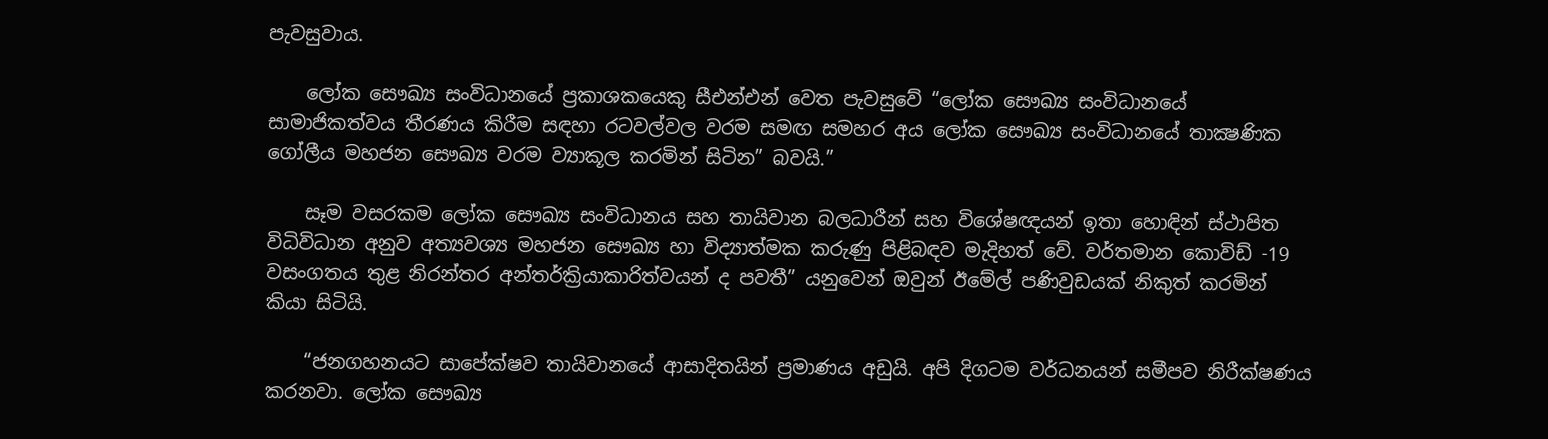පැවසුවාය.

    ලෝක සෞඛ්‍ය සංවිධානයේ ප්‍රකාශකයෙකු සීඑන්එන් වෙත පැවසුවේ “ලෝක සෞඛ්‍ය සංවිධානයේ සාමාජිකත්වය තීරණය කිරීම සඳහා රටවල්වල වරම සමඟ සමහර අය ලෝක සෞඛ්‍ය සංවිධානයේ තාක්‍ෂණික ගෝලීය මහජන සෞඛ්‍ය වරම ව්‍යාකූල කරමින් සිටින” බවයි.”

    සෑම වසරකම ලෝක සෞඛ්‍ය සංවිධානය සහ තායිවාන බලධාරීන් සහ විශේෂඥයන් ඉතා හොඳින් ස්ථාපිත විධිවිධාන අනුව අත්‍යවශ්‍ය මහජන සෞඛ්‍ය හා විද්‍යාත්මක කරුණු පිළිබඳව මැදිහත් වේ. වර්තමාන කොවිඩ් -19 වසංගතය තුළ නිරන්තර අන්තර්ක්‍රියාකාරිත්වයන් ද පවතී” යනුවෙන් ඔවුන් ඊමේල් පණිවුඩයක් නිකුත් කරමින් කියා සිටියි.

    “ජනගහනයට සාපේක්ෂව තායිවානයේ ආසාදිතයින් ප්‍රමාණය අඩුයි. අපි දිගටම වර්ධනයන් සමීපව නිරීක්ෂණය කරනවා. ලෝක සෞඛ්‍ය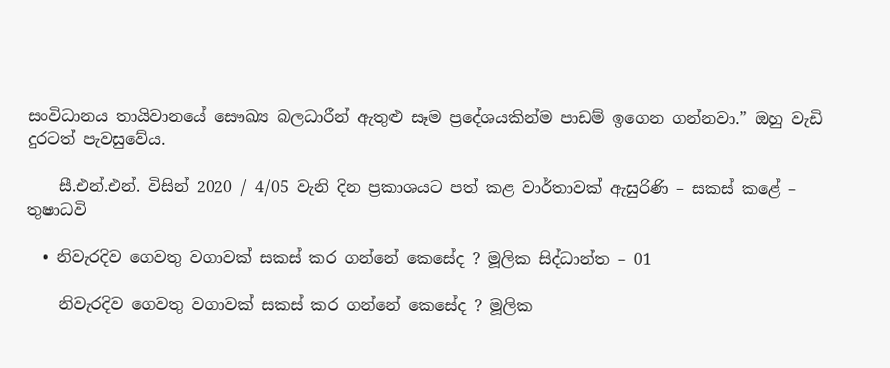සංවිධානය තායිවානයේ සෞඛ්‍ය බලධාරීන් ඇතුළු සෑම ප්‍රදේශයකින්ම පාඩම් ඉගෙන ගන්නවා.” ඔහු වැඩි දුරටත් පැවසුවේය.

    සී.එන්.එන්. විසින් 2020 / 4/05 වැනි දින ප්‍රකාශයට පත් කළ වාර්තාවක් ඇසුරිණි – සකස් කළේ – තුෂාධවි

  • නිවැරදිව ගෙවතු වගාවක් සකස් කර ගන්නේ කෙසේද ? මූලික සිද්ධාන්ත – 01

    නිවැරදිව ගෙවතු වගාවක් සකස් කර ගන්නේ කෙසේද ? මූලික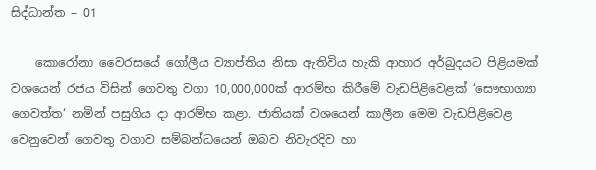සිද්ධාන්ත – 01

    කොරෝනා වෛරසයේ ගෝලීය ව්‍යාප්තිය නිසා ඇතිවිය හැකි ආහාර අර්බුදයට පිළියමක් වශයෙන් රජය විසින් ගෙවතු වගා 10,000,000ක් ආරම්භ කිරීමේ වැඩපිළිවෙළක් ‘සෞභාග්‍යා ගෙවත්ත‘ නමින් පසුගිය දා ආරම්භ කළා. ජාතියක් වශයෙන් කාලීන මෙම වැඩපිළිවෙළ වෙනුවෙන් ගෙවතු වගාව සම්බන්ධයෙන් ඔබව නිවැරදිව හා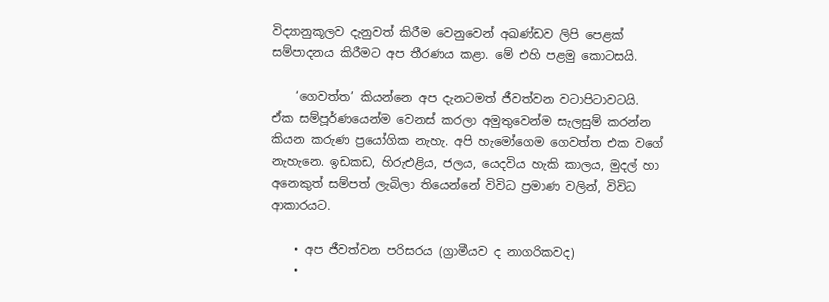විද්‍යානුකූලව දැනුවත් කිරීම වෙනුවෙන් අඛණ්ඩව ලිපි පෙළක් සම්පාදනය කිරීමට අප තීරණය කළා. මේ එහි පළමු කොටසයි.

    ‘ගෙවත්ත’ කියන්නෙ අප දැනටමත් ජීවත්වන වටාපිටාවටයි. ඒක සම්පූර්ණයෙන්ම වෙනස් කරලා අමුතුවෙන්ම සැලසුම් කරන්න කියන කරුණ ප්‍රයෝගික නැහැ. අපි හැමෝගෙම ගෙවත්ත එක වගේ නැහැනෙ. ඉඩකඩ, හිරුඑළිය, ජලය, යෙදවිය හැකි කාලය, මුදල් හා අනෙකුත් සම්පත් ලැබිලා තියෙන්නේ විවිධ ප්‍රමාණ වලින්, විවිධ ආකාරයට.

    • අප ජීවත්වන පරිසරය (ග්‍රාමීයව ද නාගරිකවද)
    •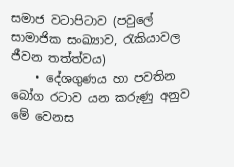සමාජ වටාපිටාව (පවුලේ සාමාජික සංඛ්‍යාව, රැකියාවල ජීවන තත්ත්වය)
    • දේශගුණය හා පවතින බෝග රටාව යන කරුණු අනුව මේ වෙනස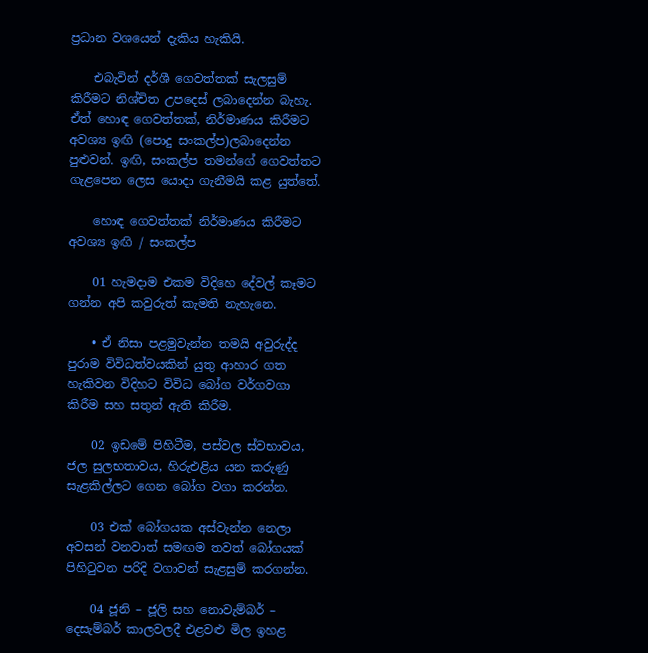ප්‍රධාන වශයෙන් දැකිය හැකියි.

    එබැවින් දර්ශී ගෙවත්තක් සැලසුම් කිරීමට නිශ්චිත උපදෙස් ලබාදෙන්න බැහැ. ඒත් හොඳ ගෙවත්තක්, නිර්මාණය කිරීමට අවශ්‍ය ඉඟි (පොදු සංකල්ප)ලබාදෙන්න පුළුවන්. ඉඟි, සංකල්ප තමන්ගේ ගෙවත්තට ගැළපෙන ලෙස යොදා ගැනීමයි කළ යුත්තේ.

    හොඳ ගෙවත්තක් නිර්මාණය කිරීමට අවශ්‍ය ඉඟි / සංකල්ප

    01 හැමදාම එකම විදිහෙ දේවල් කෑමට ගන්න අපි කවුරුත් කැමති නැහැනෙ.

    • ඒ නිසා පළමුවැන්න තමයි අවුරුද්ද පුරාම විවිධත්වයකින් යුතු ආහාර ගත හැකිවන විදිහට විවිධ බෝග වර්ගවගා කිරීම සහ සතුන් ඇති කිරීම.

    02 ඉඩමේ පිහිටීම, පස්වල ස්වභාවය, ජල සුලභතාවය, හිරුඑළිය යන කරුණු සැළකිල්ලට ගෙන බෝග වගා කරන්න.

    03 එක් බෝගයක අස්වැන්න නෙලා අවසන් වනවාත් සමඟම තවත් බෝගයක් පිහිටුවන පරිදි වගාවන් සැළසුම් කරගන්න.

    04 ජූනි – ජූලි සහ නොවැම්බර් – දෙසැම්බර් කාලවලදී එළවළු මිල ඉහළ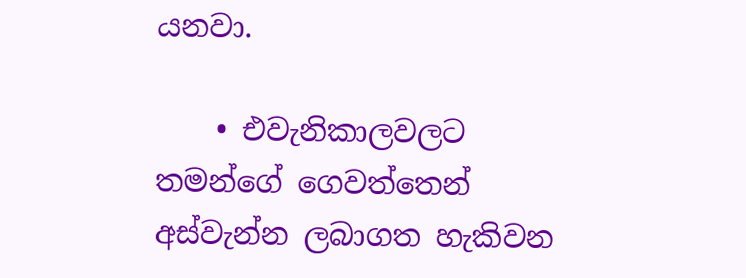යනවා.

    • එවැනිකාලවලට තමන්ගේ ගෙවත්තෙන් අස්වැන්න ලබාගත හැකිවන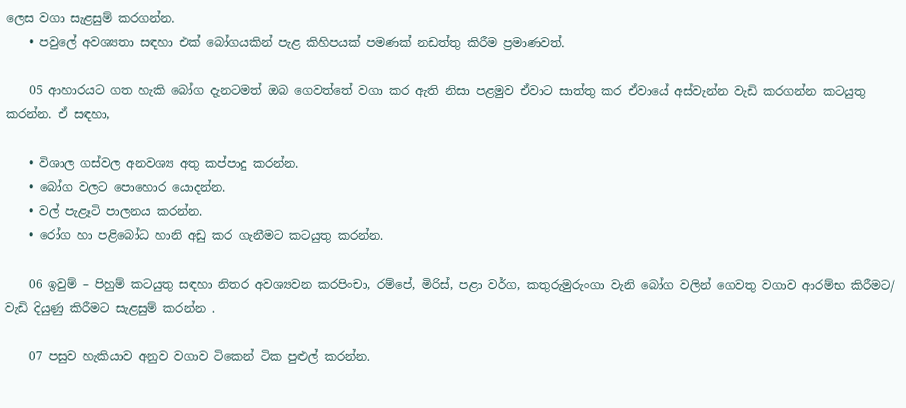ලෙස වගා සැළසුම් කරගන්න.
    • පවුලේ අවශ්‍යතා සඳහා එක් බෝගයකින් පැළ කිහිපයක් පමණක් නඩත්තු කිරීම ප්‍රමාණවත්.

    05 ආහාරයට ගත හැකි බෝග දැනටමත් ඔබ ගෙවත්තේ වගා කර ඇති නිසා පළමුව ඒවාට සාත්තු කර ඒවායේ අස්වැන්න වැඩි කරගන්න කටයුතු කරන්න. ඒ සඳහා,

    • විශාල ගස්වල අනවශ්‍ය අතු කප්පාදු කරන්න.
    • බෝග වලට පොහොර යොදන්න.
    • වල් පැළෑටි පාලනය කරන්න.
    • රෝග හා පළිබෝධ හානි අඩු කර ගැනීමට කටයුතු කරන්න.

    06 ඉවුම් – පිහුම් කටයුතු සඳහා නිතර අවශ්‍යවන කරපිංචා, රම්පේ, මිරිස්, පළා වර්ග, කතුරුමුරුංගා වැනි බෝග වලින් ගෙවතු වගාව ආරම්භ කිරීමට/ වැඩි දියුණු කිරීමට සැළසුම් කරන්න .

    07 පසුව හැකියාව අනුව වගාව ටිකෙන් ටික පුළුල් කරන්න.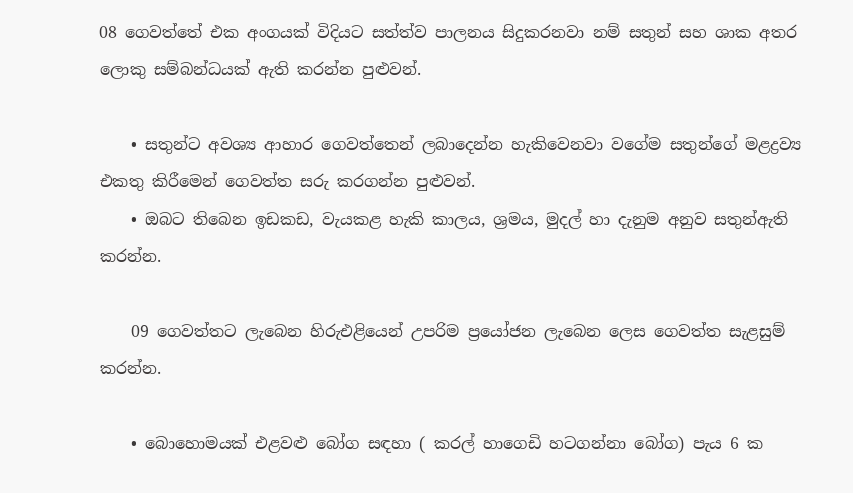08 ගෙවත්තේ එක අංගයක් විදියට සත්ත්ව පාලනය සිදුකරනවා නම් සතුන් සහ ශාක අතර ලොකු සම්බන්ධයක් ඇති කරන්න පුළුවන්.

    • සතුන්ට අවශ්‍ය ආහාර ගෙවත්තෙන් ලබාදෙන්න හැකිවෙනවා වගේම සතුන්ගේ මළද්‍රව්‍ය එකතු කිරීමෙන් ගෙවත්ත සරු කරගන්න පුළුවන්.
    • ඔබට තිබෙන ඉඩකඩ, වැයකළ හැකි කාලය, ශ්‍රමය, මුදල් හා දැනුම අනුව සතුන්ඇති කරන්න.

    09 ගෙවත්තට ලැබෙන හිරුඑළියෙන් උපරිම ප්‍රයෝජන ලැබෙන ලෙස ගෙවත්ත සැළසුම් කරන්න.

    • බොහොමයක් එළවළු බෝග සඳහා ( කරල් හාගෙඩි හටගන්නා බෝග) පැය 6 ක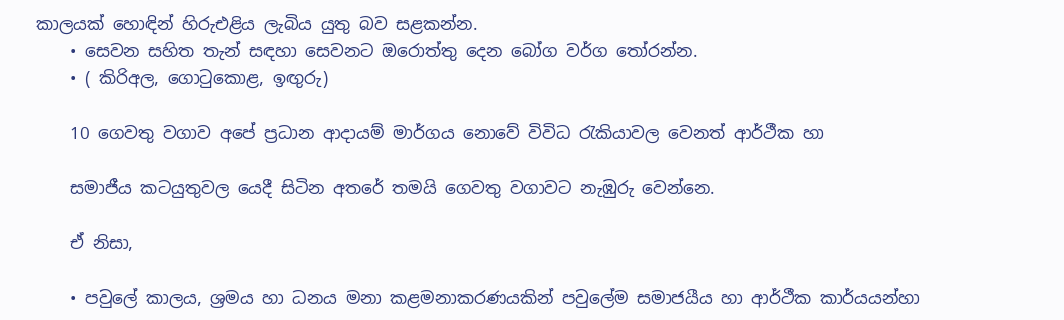කාලයක් හොඳින් හිරුඑළිය ලැබිය යුතු බව සළකන්න.
    • සෙවන සහිත තැන් සඳහා සෙවනට ඔරොත්තු දෙන බෝග වර්ග තෝරන්න.
    • ( කිරිඅල, ගොටුකොළ, ඉඟුරු)

    10 ගෙවතු වගාව අපේ ප්‍රධාන ආදායම් මාර්ගය නොවේ විවිධ රැකියාවල වෙනත් ආර්ථීක හා

    සමාජීය කටයුතුවල යෙදී සිටින අතරේ තමයි ගෙවතු වගාවට නැඹුරු වෙන්නෙ.

    ඒ නිසා,

    • පවුලේ කාලය, ශ්‍රමය හා ධනය මනා කළමනාකරණයකින් පවුලේම සමාජයීය හා ආර්ථීක කාර්යයන්හා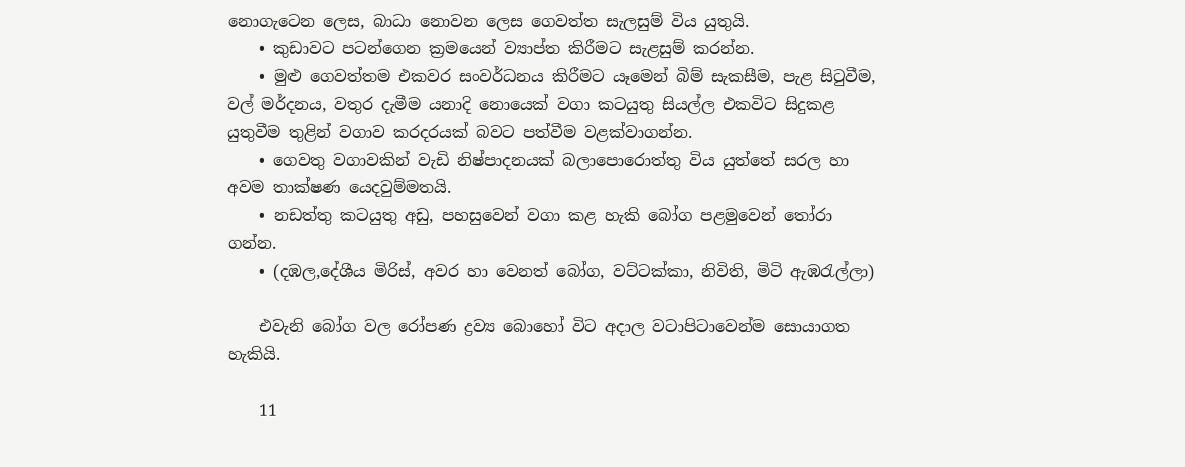නොගැටෙන ලෙස, බාධා නොවන ලෙස ගෙවත්ත සැලසුම් විය යුතුයි.
    • කුඩාවට පටන්ගෙන ක්‍රමයෙන් ව්‍යාප්ත කිරීමට සැළසුම් කරන්න.
    • මුළු ගෙවත්තම එකවර සංවර්ධනය කිරීමට යෑමෙන් බිම් සැකසීම, පැළ සිටුවීම, වල් මර්දනය, වතුර දැමීම යනාදි නොයෙක් වගා කටයුතු සියල්ල එකවිට සිදුකළ යුතුවීම තුළින් වගාව කරදරයක් බවට පත්වීම වළක්වාගන්න.
    • ගෙවතු වගාවකින් වැඩි නිෂ්පාදනයක් බලාපොරොත්තු විය යුත්තේ සරල හා අවම තාක්ෂණ යෙදවුම්මතයි.
    • නඩත්තු කටයුතු අඩු, පහසුවෙන් වගා කළ හැකි බෝග පළමුවෙන් තෝරා ගන්න.
    • (දඹල,දේශීය මිරිස්, අවර හා වෙනත් බෝග, වට්ටක්කා, නිවිති, මිටි ඇඹරැල්ලා)

    එවැනි බෝග වල රෝපණ ද්‍රව්‍ය බොහෝ විට අදාල වටාපිටාවෙන්ම සොයාගත හැකියි.

    11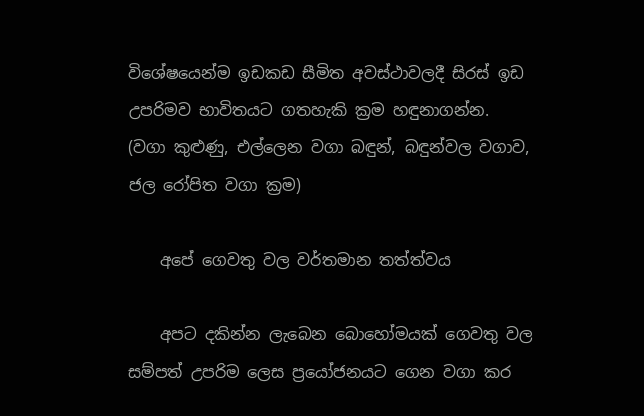විශේෂයෙන්ම ඉඩකඩ සීමිත අවස්ථාවලදී සිරස් ඉඩ උපරිමව භාවිතයට ගතහැකි ක්‍රම හඳුනාගන්න. (වගා කුළුණු, එල්ලෙන වගා බඳුන්, බඳුන්වල වගාව, ජල රෝපිත වගා ක්‍රම)

    අපේ ගෙවතු වල වර්තමාන තත්ත්වය

    අපට දකින්න ලැබෙන බොහෝමයක් ගෙවතු වල සම්පත් උපරිම ලෙස ප්‍රයෝජනයට ගෙන වගා කර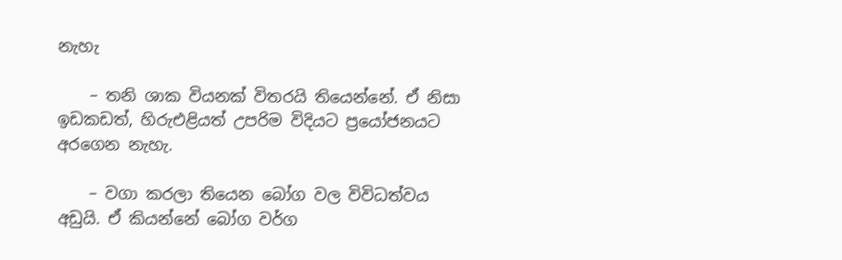නැහැ

    – තනි ශාක වියනක් විතරයි තියෙන්නේ. ඒ නිසා ඉඩකඩත්, හිරුඑළියත් උපරිම විදියට ප්‍රයෝජනයට අරගෙන නැහැ.

    – වගා කරලා තියෙන බෝග වල විවිධත්වය අඩුයි. ඒ කියන්නේ බෝග වර්ග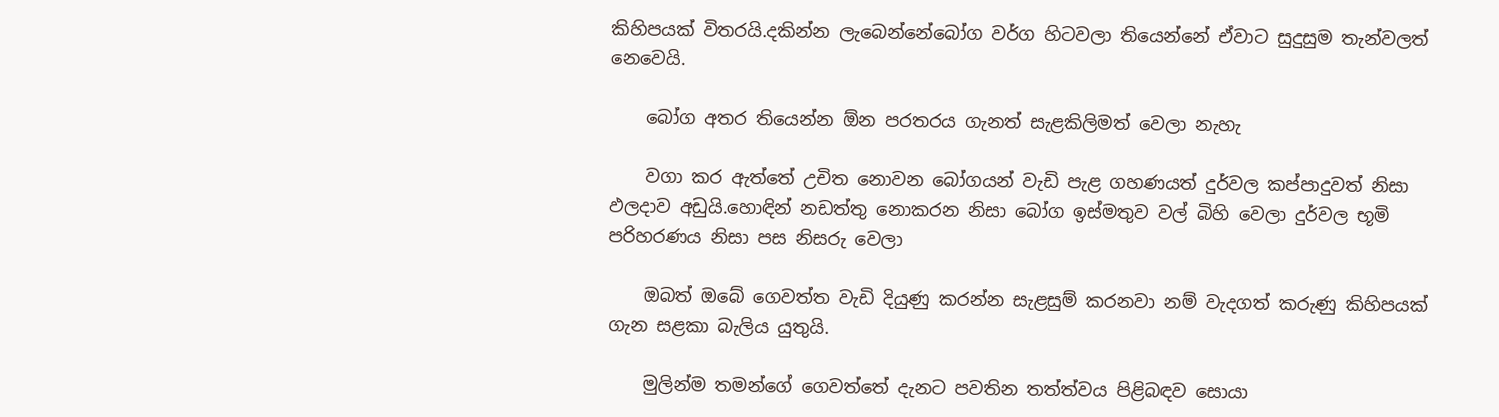කිහිපයක් විතරයි.දකින්න ලැබෙන්නේබෝග වර්ග හිටවලා තියෙන්නේ ඒවාට සුදුසුම තැන්වලත් නෙවෙයි.

    බෝග අතර තියෙන්න ඕන පරතරය ගැනත් සැළකිලිමත් වෙලා නැහැ

    වගා කර ඇත්තේ උචිත නොවන බෝගයන් වැඩි පැළ ගහණයත් දුර්වල කප්පාදුවත් නිසා ඵලදාව අඩුයි.හොඳින් නඩත්තු නොකරන නිසා බෝග ඉස්මතුව වල් බිහි වෙලා දුර්වල භූමි පරිහරණය නිසා පස නිසරු වෙලා

    ඔබත් ඔබේ ගෙවත්ත වැඩි දියුණු කරන්න සැළසුම් කරනවා නම් වැදගත් කරුණු කිහිපයක් ගැන සළකා බැලිය යුතුයි.

    මුලින්ම තමන්ගේ ගෙවත්තේ දැනට පවතින තත්ත්වය පිළිබඳව සොයා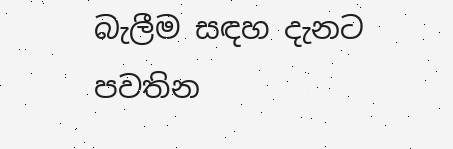බැලීම සඳහ දැනට පවතින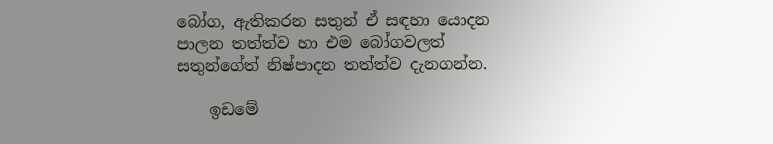බෝග, ඇතිකරන සතුන් ඒ සඳහා යොදන පාලන තත්ත්ව හා එම බෝගවලත් සතුන්ගේත් නිෂ්පාදන තත්ත්ව දැනගන්න.

    ඉඩමේ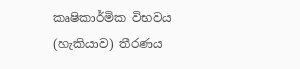කෘෂිකාර්මික විභවය (හැකියාව) තීරණය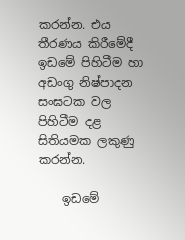කරන්න. එය තීරණය කිරීමේදී ඉඩමේ පිහිටීම හා අඩංගු නිෂ්පාදන සංඝටක වල පිහිටීම දළ සිතියමක ලකුණු කරන්න.

    ඉඩමේ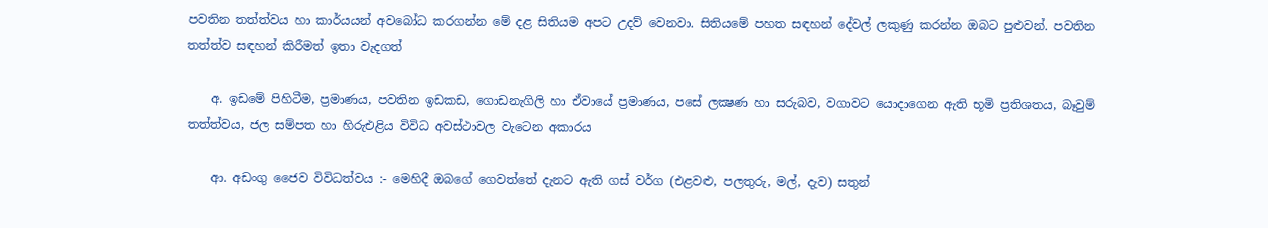පවතින තත්ත්වය හා කාර්යයන් අවබෝධ කරගන්න මේ දළ සිතියම අපට උදව් වෙනවා. සිතියමේ පහත සඳහන් දේවල් ලකුණු කරන්න ඔබට පුළුවන්. පවතින තත්ත්ව සඳහන් කිරීමත් ඉතා වැදගත්

    අ. ඉඩමේ පිහිටීම, ප්‍රමාණය, පවතින ඉඩකඩ, ගොඩනැගිලි හා ඒවායේ ප්‍රමාණය, පසේ ලක්‍ෂණ හා සරුබව, වගාවට යොදාගෙන ඇති භූමි ප්‍රතිශතය, බෑවුම් තත්ත්වය, ජල සම්පත හා හිරුඑළිය විවිධ අවස්ථාවල වැටෙන අකාරය

    ආ. අඩංගු ජෛව විවිධත්වය :- මෙහිදී ඔබගේ ගෙවත්තේ දැනට ඇති ගස් වර්ග (එළවළු, පලතුරු, මල්, දැව) සතුන්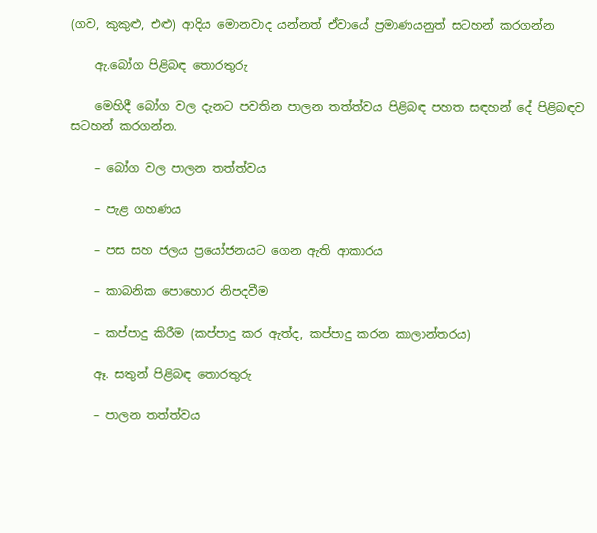(ගව, කුකුළු, එළු) ආදිය මොනවාද යන්නත් ඒවායේ ප්‍රමාණයනුත් සටහන් කරගන්න

    ඇ.බෝග පිළිබඳ තොරතුරු

    මෙහිදී බෝග වල දැනට පවතින පාලන තත්ත්වය පිළිබඳ පහත සඳහන් දේ පිළිබඳව සටහන් කරගන්න.

    – බෝග වල පාලන තත්ත්වය

    – පැළ ගහණය

    – පස සහ ජලය ප්‍රයෝජනයට ගෙන ඇති ආකාරය

    – කාබනික පොහොර නිපදවීම

    – කප්පාදු කිරීම (කප්පාදු කර ඇත්ද, කප්පාදු කරන කාලාන්තරය)

    ඈ. සතුන් පිළිබඳ තොරතුරු

    – පාලන තත්ත්වය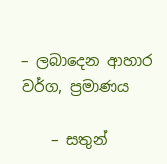– ලබාදෙන ආහාර වර්ග, ප්‍රමාණය

    – සතුන්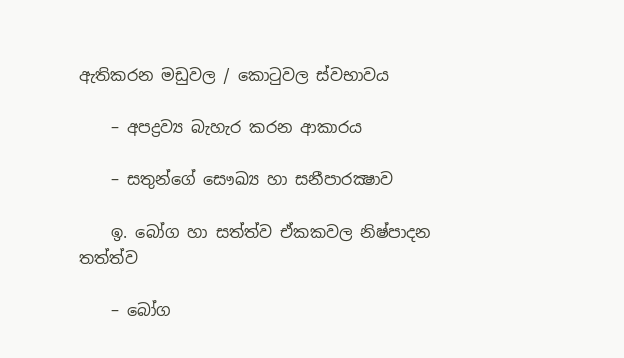ඇතිකරන මඩුවල / කොටුවල ස්වභාවය

    – අපද්‍රව්‍ය බැහැර කරන ආකාරය

    – සතුන්ගේ සෞඛ්‍ය හා සනීපාරක්‍ෂාව

    ඉ. බෝග හා සත්ත්ව ඒකකවල නිෂ්පාදන තත්ත්ව

    – බෝග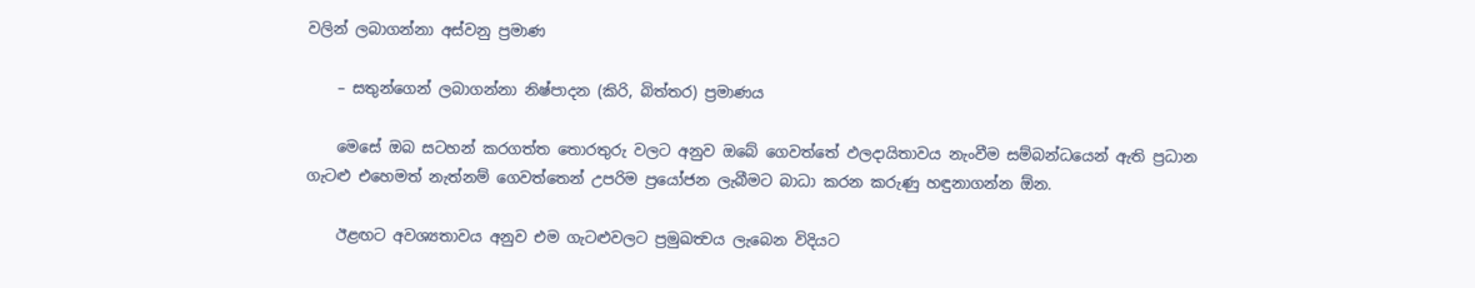වලින් ලබාගන්නා අස්වනු ප්‍රමාණ

    – සතුන්ගෙන් ලබාගන්නා නිෂ්පාදන (කිරි, බිත්තර) ප්‍රමාණය

    මෙසේ ඔබ සටහන් කරගත්ත තොරතුරු වලට අනුව ඔබේ ගෙවත්තේ ඵලදායිතාවය නැංවීම සම්බන්ධයෙන් ඇති ප්‍රධාන ගැටළු එහෙමත් නැත්නම් ගෙවත්තෙන් උපරිම ප්‍රයෝජන ලැබීමට බාධා කරන කරුණු හඳුනාගන්න ඕන.

    ඊළඟට අවශ්‍යතාවය අනුව එම ගැටළුවලට ප්‍රමුඛත්‍වය ලැබෙන විදියට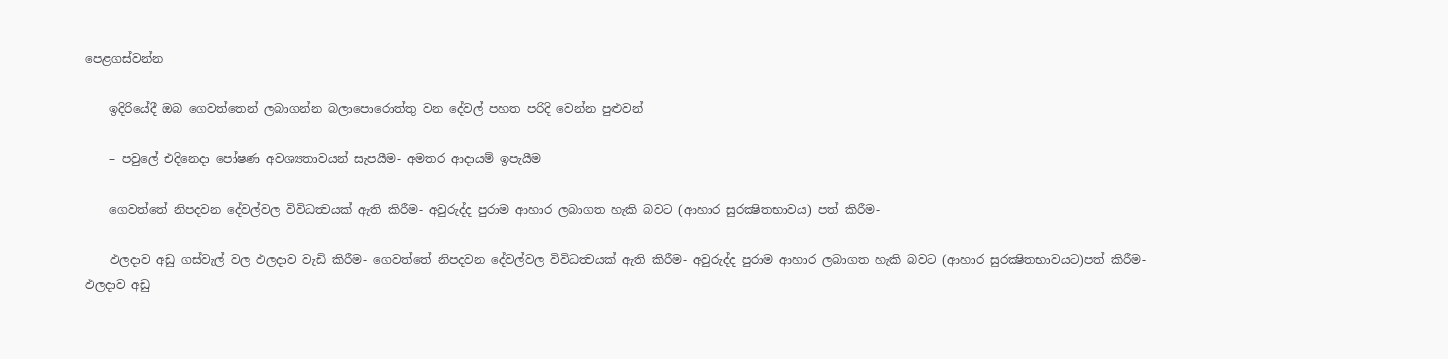පෙළගස්වන්න

    ඉදිරියේදී ඔබ ගෙවත්තෙන් ලබාගන්න බලාපොරොත්තු වන දේවල් පහත පරිදි වෙන්න පුළුවන්

    – පවුලේ එදිනෙදා පෝෂණ අවශ්‍යතාවයන් සැපයීම- අමතර ආදායම් ඉපැයීම

    ගෙවත්තේ නිපදවන දේවල්වල විවිධත්‍වයක් ඇති කිරීම- අවුරුද්ද පුරාම ආහාර ලබාගත හැකි බවට (ආහාර සුරක්‍ෂිතභාවය) පත් කිරීම-

    ඵලදාව අඩු ගස්වැල් වල ඵලදාව වැඩි කිරීම- ගෙවත්තේ නිපදවන දේවල්වල විවිධත්‍වයක් ඇති කිරීම- අවුරුද්ද පුරාම ආහාර ලබාගත හැකි බවට (ආහාර සුරක්‍ෂිතභාවයට)පත් කිරීම- ඵලදාව අඩු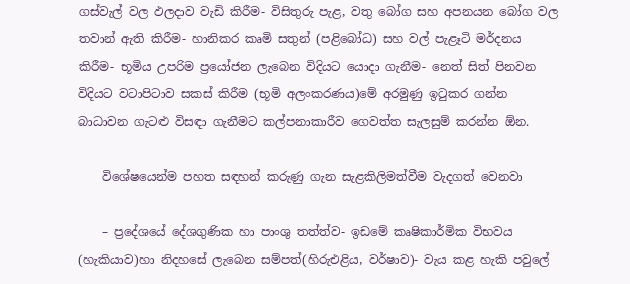ගස්වැල් වල ඵලදාව වැඩි කිරීම- විසිතුරු පැළ, වතු බෝග සහ අපනයන බෝග වල තවාන් ඇති කිරීම- හානිකර කෘමි සතුන් (පළිබෝධ) සහ වල් පැළෑටි මර්දනය කිරීම- භූමිය උපරිම ප්‍රයෝජන ලැබෙන විදියට යොදා ගැනීම- නෙත් සිත් පිනවන විදියට වටාපිටාව සකස් කිරීම (භූමි අලංකරණය)මේ අරමුණු ඉටුකර ගන්න බාධාවන ගැටළු විසඳා ගැනීමට කල්පනාකාරීව ගෙවත්ත සැලසුම් කරන්න ඕන.

    විශේෂයෙන්ම පහත සඳහන් කරුණු ගැන සැළකිලිමත්වීම වැදගත් වෙනවා

    – ප්‍රදේශයේ දේශගුණික හා පාංශු තත්ත්ව- ඉඩමේ කෘෂිකාර්මික විභවය (හැකියාව)හා නිදහසේ ලැබෙන සම්පත්(හිරුඑළිය, වර්ෂාව)- වැය කළ හැකි පවුලේ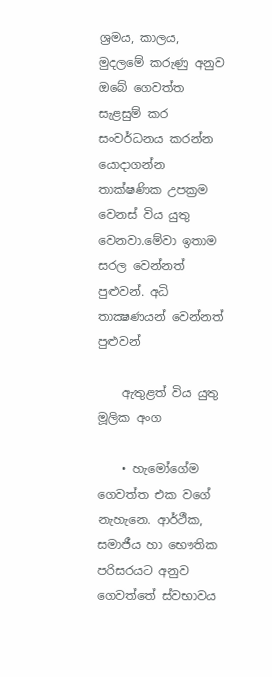ශ්‍රමය, කාලය, මුදලමේ කරුණු අනුව ඔබේ ගෙවත්ත සැළසුම් කර සංවර්ධනය කරන්න යොදාගන්න තාක්ෂණික උපක්‍රම වෙනස් විය යුතු වෙනවා.මේවා ඉතාම සරල වෙන්නත් පුළුවන්. අධි තාක්‍ෂණයන් වෙන්නත් පුළුවන්

    ඇතුළත් විය යුතු මූලික අංග

    • හැමෝගේම ගෙවත්ත එක වගේ නැහැනෙ. ආර්ථීක, සමාජීය හා භෞතික පරිසරයට අනුව ගෙවත්තේ ස්වභාවය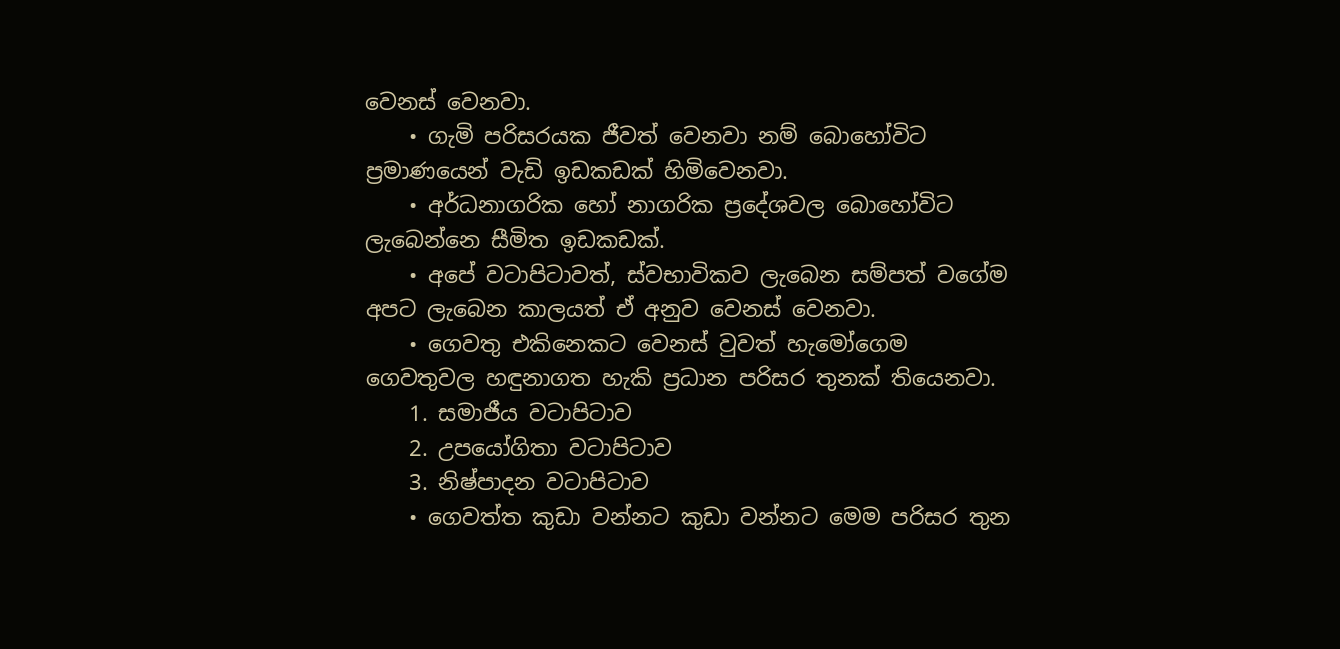වෙනස් වෙනවා.
    • ගැමි පරිසරයක ජීවත් වෙනවා නම් බොහෝවිට ප්‍රමාණයෙන් වැඩි ඉඩකඩක් හිමිවෙනවා.
    • අර්ධනාගරික හෝ නාගරික ප්‍රදේශවල බොහෝවිට ලැබෙන්නෙ සීමිත ඉඩකඩක්.
    • අපේ වටාපිටාවත්, ස්වභාවිකව ලැබෙන සම්පත් වගේම අපට ලැබෙන කාලයත් ඒ අනුව වෙනස් වෙනවා.
    • ගෙවතු එකිනෙකට වෙනස් වුවත් හැමෝගෙම ගෙවතුවල හඳුනාගත හැකි ප්‍රධාන පරිසර තුනක් තියෙනවා.
    1. සමාජීය වටාපිටාව
    2. උපයෝගිතා වටාපිටාව
    3. නිෂ්පාදන වටාපිටාව
    • ගෙවත්ත කුඩා වන්නට කුඩා වන්නට මෙම පරිසර තුන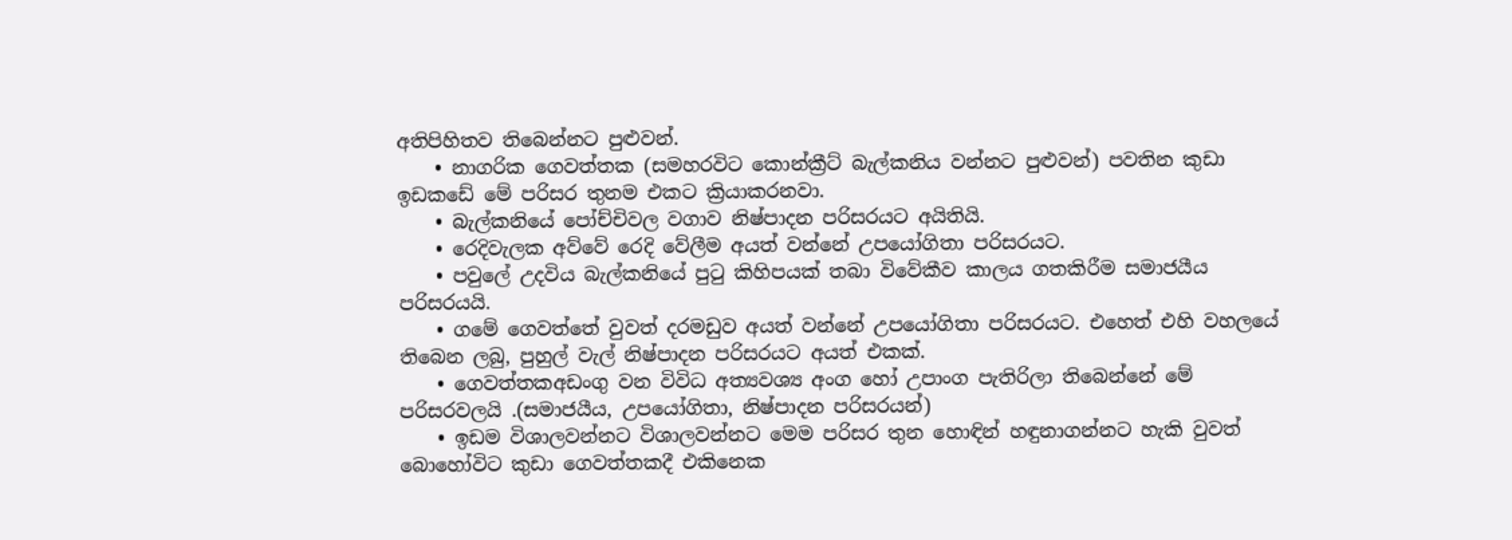අතිපිහිතව තිබෙන්නට පුළුවන්.
    • නාගරික ගෙවත්තක (සමහරවිට කොන්ක්‍රීට් බැල්කනිය වන්නට පුළුවන්) පවතින කුඩා ඉඩකඩේ මේ පරිසර තුනම එකට ක්‍රියාකරනවා.
    • බැල්කනියේ පෝච්චිවල වගාව නිෂ්පාදන පරිසරයට අයිතියි.
    • රෙදිවැලක අව්වේ රෙදි වේලීම අයත් වන්නේ උපයෝගිතා පරිසරයට.
    • පවුලේ උදවිය බැල්කනියේ පුටු කිහිපයක් තබා විවේකීව කාලය ගතකිරීම සමාජයීය පරිසරයයි.
    • ගමේ ගෙවත්තේ වුවත් දරමඩුව අයත් වන්නේ උපයෝගිතා පරිසරයට. එහෙත් එහි වහලයේ තිබෙන ලබු, පුහුල් වැල් නිෂ්පාදන පරිසරයට අයත් එකක්.
    • ගෙවත්තකඅඩංගු වන විවිධ අත්‍යවශ්‍ය අංග හෝ උපාංග පැතිරිලා තිබෙන්නේ මේ පරිසරවලයි .(සමාජයීය, උපයෝගිතා, නිෂ්පාදන පරිසරයන්)
    • ඉඩම විශාලවන්නට විශාලවන්නට මෙම පරිසර තුන හොඳින් හඳුනාගන්නට හැකි වුවත් බොහෝවිට කුඩා ගෙවත්තකදී එකිනෙක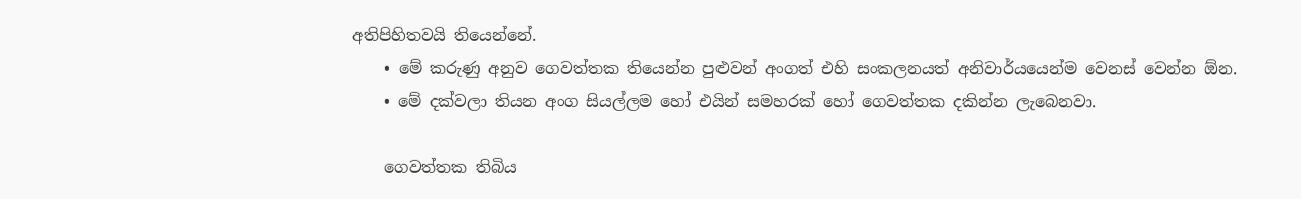අතිපිහිතවයි තියෙන්නේ.
    • මේ කරුණු අනුව ගෙවත්තක තියෙන්න පුළුවන් අංගත් එහි සංකලනයත් අනිවාර්යයෙන්ම වෙනස් වෙන්න ඕන.
    • මේ දක්වලා තියන අංග සියල්ලම හෝ එයින් සමහරක් හෝ ගෙවත්තක දකින්න ලැබෙනවා.

    ගෙවත්තක තිබිය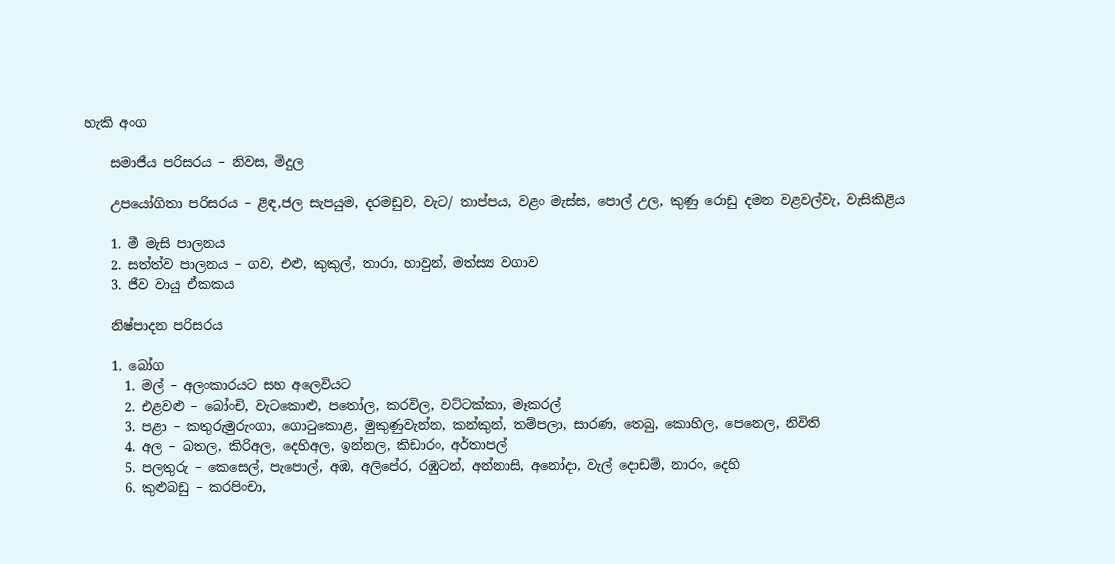හැකි අංග

    සමාජීය පරිසරය – නිවස, මිදුල

    උපයෝගිතා පරිසරය – ළිඳ,ජල සැපයුම, දරමඩුව, වැට/ තාප්පය, වළං මැස්ස, පොල් උල, කුණු රොඩු දමන වළවල්වැ, වැසිකිළිය

    1. මී මැසි පාලනය
    2. සත්ත්ව පාලනය – ගව, එළු, කුකුල්, තාරා, හාවුන්, මත්ස්‍ය වගාව
    3. ජීව වායු ඒකකය

    නිෂ්පාදන පරිසරය

    1. බෝග
      1. මල් – අලංකාරයට සහ අලෙවියට
      2. එළවළු – බෝංචි, වැටකොළු, පතෝල, කරවිල, වට්ටක්කා, මෑකරල්
      3. පළා – කතුරුමුරුංගා, ගොටුකොළ, මුකුණුවැන්න, කන්කුන්, තම්පලා, සාරණ, තෙබු, කොහිල, පෙනෙල, නිවිති
      4. අල – බතල, කිරිඅල, දෙහිඅල, ඉන්නල, කිඩාරං, අර්තාපල්
      5. පලතුරු – කෙසෙල්, පැපොල්, අඹ, අලිපේර, රඹුටන්, අන්නාසි, අනෝදා, වැල් දොඩම්, නාරං, දෙහි
      6. කුළුබඩු – කරපිංචා,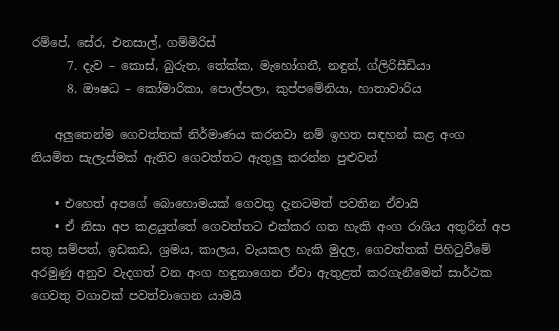රම්පේ, සේර, එනසාල්, ගම්මිරිස්
      7. දැව – කොස්, බුරුත, තේක්ක, මැහෝගනී, නඳුන්, ග්ලිරිසීඩියා
      8. ඖෂධ – කෝමාරිකා, පොල්පලා, කුප්පමේනියා, හාතාවාරිය

    අලුතෙන්ම ගෙවත්තක් නිර්මාණය කරනවා නම් ඉහත සඳහන් කළ අංග නියමිත සැලැස්මක් ඇතිව ගෙවත්තට ඇතුලු කරන්න පුළුවන්

    • එහෙත් අපගේ බොහොමයක් ගෙවතු දැනටමත් පවතින ඒවායි
    • ඒ නිසා අප කළයුත්තේ ගෙවත්තට එක්කර ගත හැකි අංග රාශිය අතුරින් අප සතු සම්පත්, ඉඩකඩ, ශ්‍රමය, කාලය, වැයකල හැකි මුදල, ගෙවත්තක් පිහිටුවීමේ අරමුණු අනුව වැදගත් වන අංග හඳුනාගෙන ඒවා ඇතුළත් කරගැනීමෙන් සාර්ථක ගෙවතු වගාවක් පවත්වාගෙන යාමයි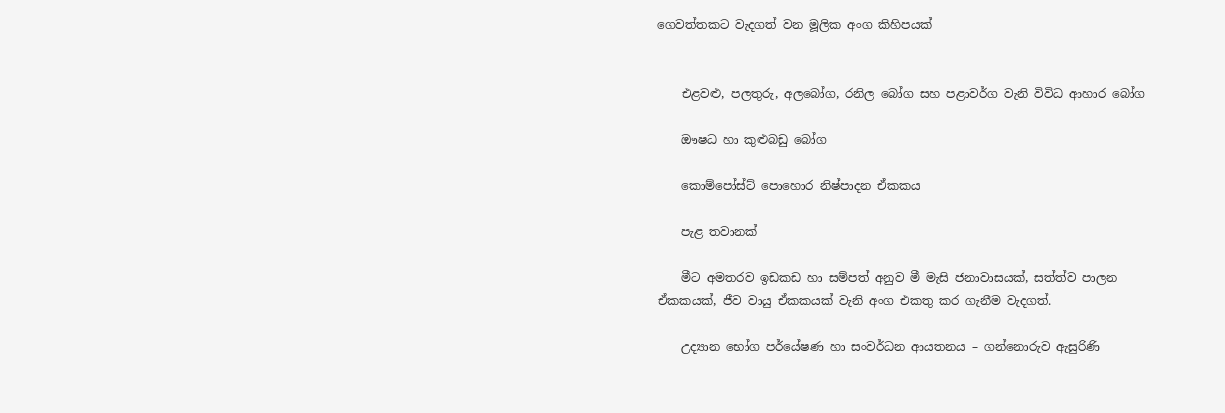ගෙවත්තකට වැදගත් වන මූලික අංග කිහිපයක්


    එළවළු, පලතුරු, අලබෝග, රනිල බෝග සහ පළාවර්ග වැනි විවිධ ආහාර බෝග

    ඖෂධ හා කුළුබඩු බෝග

    කොම්පෝස්ට් පොහොර නිෂ්පාදන ඒකකය

    පැළ තවානක්

    මීට අමතරව ඉඩකඩ හා සම්පත් අනුව මී මැසි ජනාවාසයක්, සත්ත්ව පාලන ඒකකයක්, ජීව වායු ඒකකයක් වැනි අංග එකතු කර ගැනීම වැදගත්.

    උද්‍යාන භෝග පර්යේෂණ හා සංවර්ධන ආයතනය – ගන්නොරුව ඇසුරිණි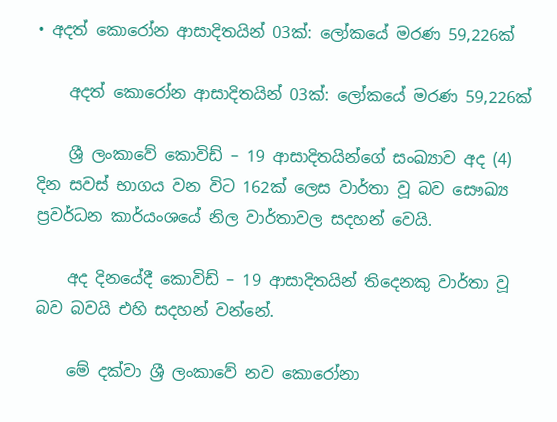• අදත් කොරෝන ආසාදිතයින් 03ක්: ලෝකයේ මරණ 59,226ක්

    අදත් කොරෝන ආසාදිතයින් 03ක්: ලෝකයේ මරණ 59,226ක්

    ශ්‍රී ලංකාවේ කොවිඩ් – 19 ආසාදිතයින්ගේ සංඛ්‍යාව අද (4) දින සවස් භාගය වන විට 162ක් ලෙස වාර්තා වූ බව සෞඛ්‍ය ප්‍රවර්ධන කාර්යංශයේ නිල වාර්තාවල සදහන් වෙයි.

    අද දිනයේදී කොවිඩ් – 19 ආසාදිතයින් තිදෙනකු වාර්තා වූ බව බවයි එහි සදහන් වන්නේ.

    මේ දක්වා ශ්‍රී ලංකාවේ නව කොරෝනා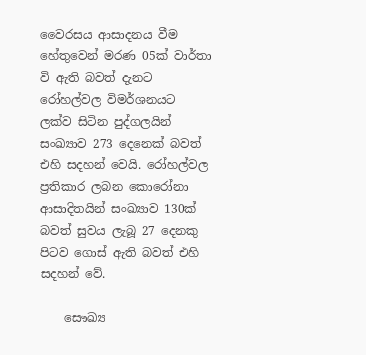වෛරසය ආසාදනය වීම හේතුවෙන් මරණ 05ක් වාර්තා වි ඇති බවත් දැනට රෝහල්වල විමර්ශනයට ලක්ව සිටින පුද්ගලයින් සංඛ්‍යාව 273 දෙනෙක් බවත් එහි සදහන් වෙයි. රෝහල්වල ප්‍රතිකාර ලබන කොරෝනා ආසාදිතයින් සංඛ්‍යාව 130ක් බවත් සුවය ලැබූ 27 දෙනකු පිටව ගොස් ඇති බවත් එහි සදහන් වේ.

    සෞඛ්‍ය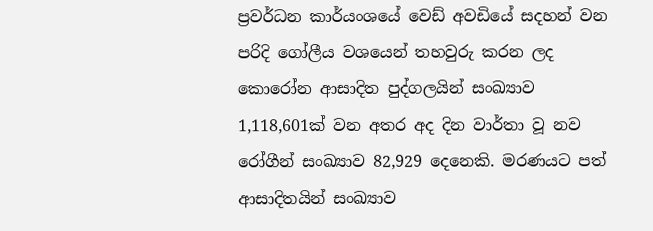ප්‍රවර්ධන කාර්යංශයේ වෙඩ් අවඩියේ සදහන් වන පරිදි ගෝලීය වශයෙන් තහවුරු කරන ලද කොරෝන ආසාදිත පුද්ගලයින් සංඛ්‍යාව 1,118,601ක් වන අතර අද දින වාර්තා වූ නව රෝගීන් සංඛ්‍යාව 82,929 දෙනෙකි. මරණයට පත් ආසාදිතයින් සංඛ්‍යාව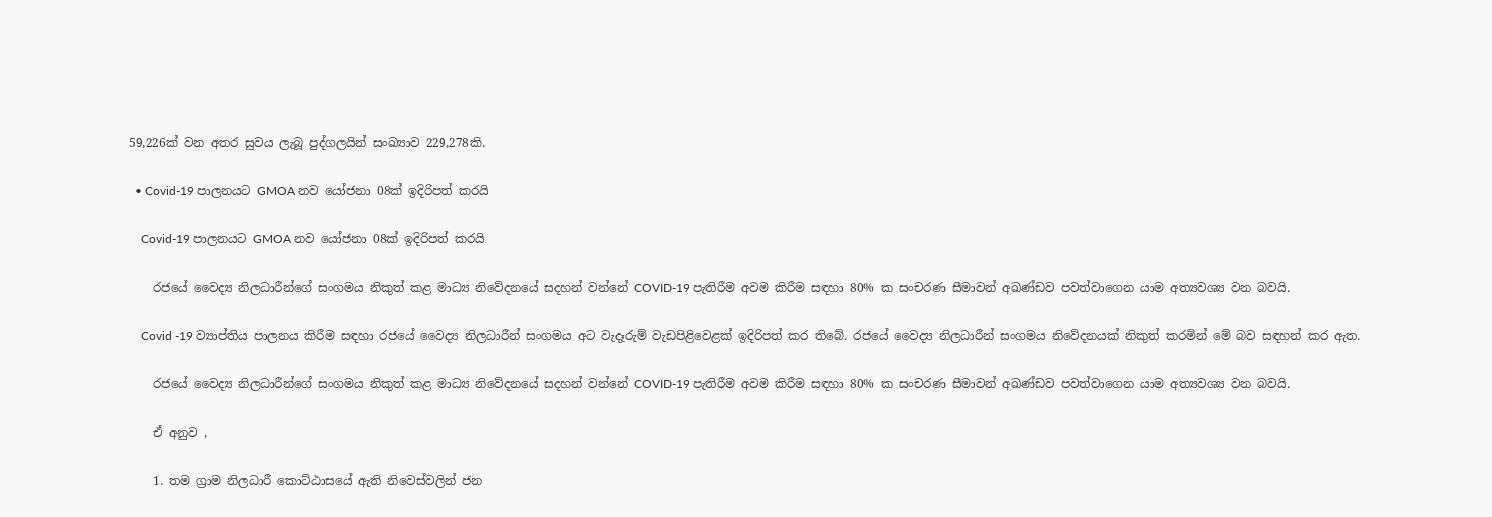59,226ක් වන අතර සුවය ලැබූ පුද්ගලයින් සංඛ්‍යාව 229,278කි.

  • Covid-19 පාලනයට GMOA නව යෝජනා 08ක් ඉදිරිපත් කරයි

    Covid-19 පාලනයට GMOA නව යෝජනා 08ක් ඉදිරිපත් කරයි

    රජයේ වෛද්‍ය නිලධාරීන්ගේ සංගමය නිකුත් කළ මාධ්‍ය නිවේදනයේ සදහන් වන්නේ COVID-19 පැතිරීම අවම කිරීම සඳහා 80% ක සංචරණ සීමාවන් අඛණ්ඩව පවත්වාගෙන යාම අත්‍යවශ්‍ය වන බවයි.

    Covid -19 ව්‍යාප්තිය පාලනය කිරීම සඳහා රජයේ වෛද්‍ය නිලධාරීන් සංගමය අට වැදෑරුම් වැඩපිළිවෙළක් ඉදිරිපත් කර තිබේ. රජයේ වෛද්‍ය නිලධාරීන් සංගමය නිවේදනයක් නිකුත් කරමින් මේ බව සඳහන් කර ඇත.

    රජයේ වෛද්‍ය නිලධාරීන්ගේ සංගමය නිකුත් කළ මාධ්‍ය නිවේදනයේ සදහන් වන්නේ COVID-19 පැතිරීම අවම කිරීම සඳහා 80% ක සංචරණ සීමාවන් අඛණ්ඩව පවත්වාගෙන යාම අත්‍යවශ්‍ය වන බවයි.

    ඒ අනුව ,

    1. තම ග්‍රාම නිලධාරී කොට්ඨාසයේ ඇති නිවෙස්වලින් ජන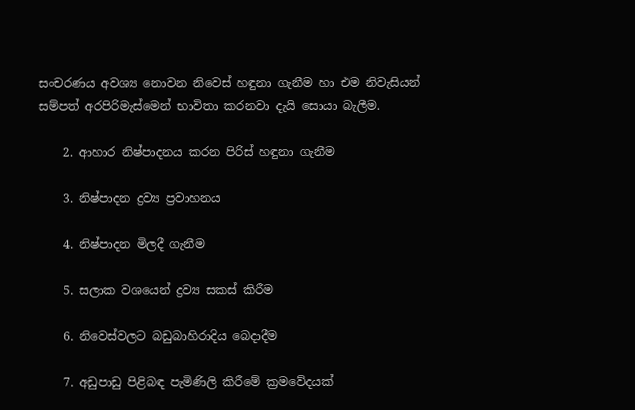සංචරණය අවශ්‍ය නොවන නිවෙස් හඳුනා ගැනීම හා එම නිවැසියන් සම්පත් අරපිරිමැස්මෙන් භාවිතා කරනවා දැයි සොයා බැලීම.

    2. ආහාර නිෂ්පාදනය කරන පිරිස් හඳුනා ගැනීම

    3. නිෂ්පාදන ද්‍රව්‍ය ප්‍රවාහනය

    4. නිෂ්පාදන මිලදී ගැනීම

    5. සලාක වශයෙන් ද්‍රව්‍ය සකස් කිරීම

    6. නිවෙස්වලට බඩුබාහිරාදිය බෙදාදීම

    7. අඩුපාඩු පිළිබඳ පැමිණිලි කිරීමේ ක්‍රමවේදයක්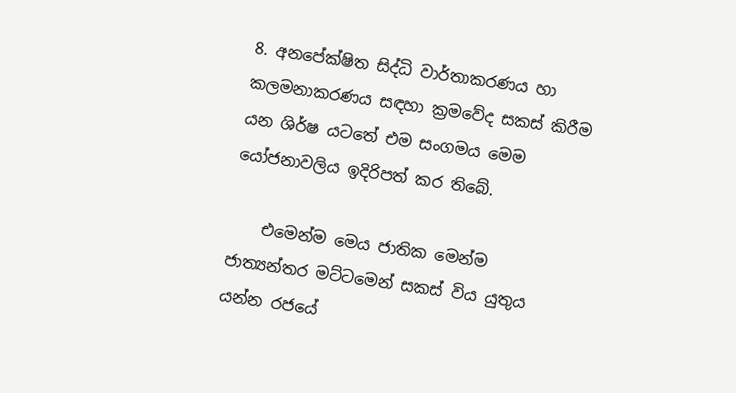8. අනපේක්ෂිත සිද්ධි වාර්තාකරණය හා කලමනාකරණය සඳහා ක්‍රමවේද සකස් කිරීම යන ශිර්ෂ යටතේ එම සංගමය මෙම යෝජනාවලිය ඉදිරිපත් කර තිබේ.

    එමෙන්ම මෙය ජාතික මෙන්ම ජාත්‍යන්තර මට්ටමෙන් සකස් විය යුතුය යන්න රජයේ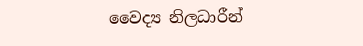වෛද්‍ය නිලධාරීන්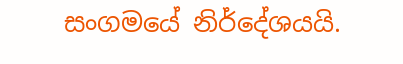සංගමයේ නිර්දේශයයි.